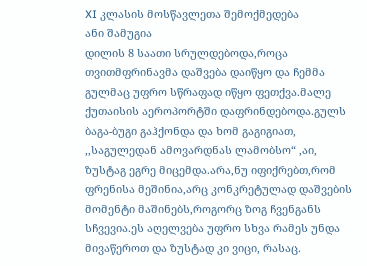XI კლასის მოსწავლეთა შემოქმედება
ანი შამუგია
დილის 8 საათი სრულდებოდა,როცა თვითმფრინავმა დაშვება დაიწყო და ჩემმა გულმაც უფრო სწრაფად იწყო ფეთქვა.მალე ქუთაისის აეროპორტში დაფრინდებოდა.გულს ბაგა-ბუგი გაჰქონდა და ხომ გაგიგიათ, ,,საგულედან ამოვარდნას ლამობსო“ ,აი, ზუსტაგ ეგრე მიცემდა.არა,ნუ იფიქრებთ,რომ ფრენისა მეშინია,არც კონკრეტულად დაშვების მომენტი მაშინებს,როგორც ზოგ ჩვენგანს სჩვევია.ეს აღელვება უფრო სხვა რამეს უნდა მივაწეროთ და ზუსტად კი ვიცი, რასაც.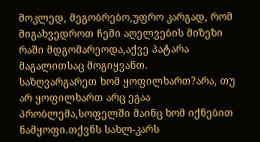მოკლედ, მეგობრებო,უფრო კარგად, რომ მიგახვედროთ ჩემი აღელვების მიზეზი რაში მდგომარეოდა,აქვე პატარა მაგალითსაც მოგიყვანთ.
საზღვარგარეთ ხომ ყოფილხართ?არა, თუ არ ყოფილხართ არც ეგაა პრობლემა,სოფელში მაინც ხომ იქნებით ნამყოფი.თქვნს სახლ-კარს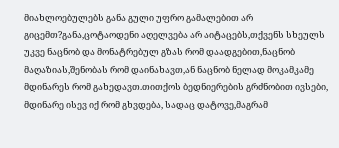მიახლოებულებს განა გული უფრო გამალებით არ გიცემთ?განა,ცოტაოდენი აღელვება არ აიტაცებს,თქვენს სხეულს უკვე ნაცნობ და მონატრებულ გზას რომ დაადგებით,ნაცნობ მაღაზიას,შენობას რომ დაინახავთ,ან ნაცნობ ნელად მოკამკამე მდინარეს რომ გახედავთ.თითქოს ბედნიერების გრძნობით ივსები, მდინარე ისევ იქ რომ გხვდება, სადაც დატოვე,მაგრამ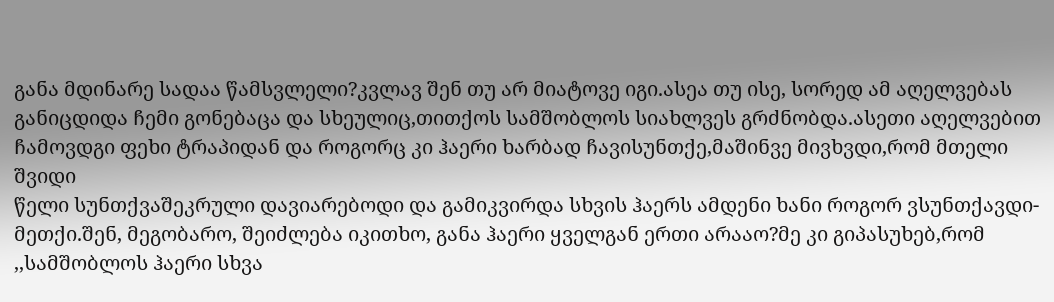განა მდინარე სადაა წამსვლელი?კვლავ შენ თუ არ მიატოვე იგი.ასეა თუ ისე, სორედ ამ აღელვებას განიცდიდა ჩემი გონებაცა და სხეულიც,თითქოს სამშობლოს სიახლვეს გრძნობდა.ასეთი აღელვებით ჩამოვდგი ფეხი ტრაპიდან და როგორც კი ჰაერი ხარბად ჩავისუნთქე,მაშინვე მივხვდი,რომ მთელი შვიდი
წელი სუნთქვაშეკრული დავიარებოდი და გამიკვირდა სხვის ჰაერს ამდენი ხანი როგორ ვსუნთქავდი-მეთქი.შენ, მეგობარო, შეიძლება იკითხო, განა ჰაერი ყველგან ერთი არააო?მე კი გიპასუხებ,რომ ,,სამშობლოს ჰაერი სხვა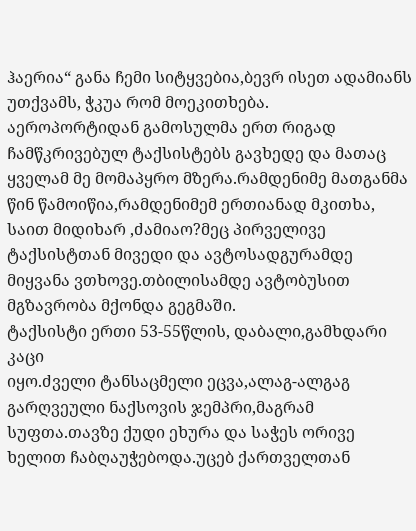ჰაერია“ განა ჩემი სიტყვებია,ბევრ ისეთ ადამიანს უთქვამს, ჭკუა რომ მოეკითხება.
აეროპორტიდან გამოსულმა ერთ რიგად ჩამწკრივებულ ტაქსისტებს გავხედე და მათაც ყველამ მე მომაპყრო მზერა.რამდენიმე მათგანმა წინ წამოიწია,რამდენიმემ ერთიანად მკითხა, საით მიდიხარ ,ძამიაო?მეც პირველივე ტაქსისტთან მივედი და ავტოსადგურამდე მიყვანა ვთხოვე.თბილისამდე ავტობუსით მგზავრობა მქონდა გეგმაში.
ტაქსისტი ერთი 53-55წლის, დაბალი,გამხდარი კაცი
იყო.ძველი ტანსაცმელი ეცვა,ალაგ-ალგაგ გარღვეული ნაქსოვის ჯემპრი,მაგრამ სუფთა.თავზე ქუდი ეხურა და საჭეს ორივე ხელით ჩაბღაუჭებოდა.უცებ ქართველთან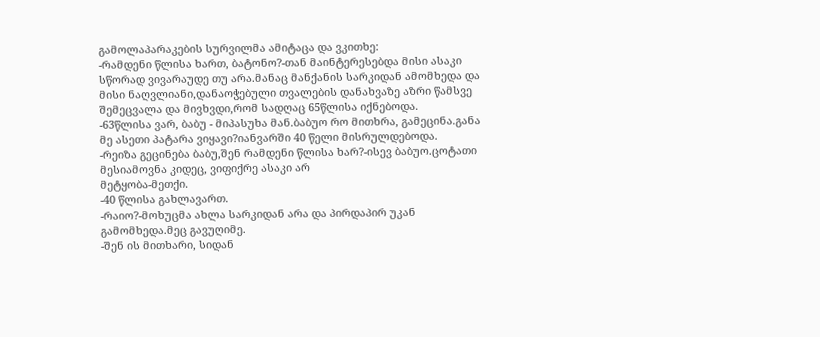გამოლაპარაკების სურვილმა ამიტაცა და ვკითხე:
-რამდენი წლისა ხართ, ბატონო?-თან მაინტერესებდა მისი ასაკი სწორად ვივარაუდე თუ არა.მანაც მანქანის სარკიდან ამომხედა და მისი ნაღვლიანი,დანაოჭებული თვალების დანახვაზე აზრი წამსვე შემეცვალა და მივხვდი,რომ სადღაც 65წლისა იქნებოდა.
-63წლისა ვარ, ბაბუ - მიპასუხა მან.ბაბუო რო მითხრა, გამეცინა.განა მე ასეთი პატარა ვიყავი?იანვარში 40 წელი მისრულდებოდა.
-რეიზა გეცინება ბაბუ,შენ რამდენი წლისა ხარ?-ისევ ბაბუო.ცოტათი მესიამოვნა კიდეც, ვიფიქრე ასაკი არ
მეტყობა-მეთქი.
-40 წლისა გახლავართ.
-რაიო?-მოხუცმა ახლა სარკიდან არა და პირდაპირ უკან გამომხედა.მეც გავუღიმე.
-შენ ის მითხარი, სიდან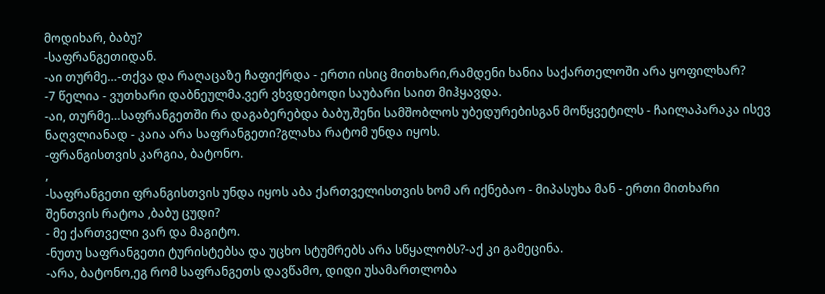მოდიხარ, ბაბუ?
-საფრანგეთიდან.
-აი თურმე…-თქვა და რაღაცაზე ჩაფიქრდა - ერთი ისიც მითხარი,რამდენი ხანია საქართელოში არა ყოფილხარ?
-7 წელია - ვუთხარი დაბნეულმა.ვერ ვხვდებოდი საუბარი საით მიჰყავდა.
-აი, თურმე…საფრანგეთში რა დაგაბერებდა ბაბუ,შენი სამშობლოს უბედურებისგან მოწყვეტილს - ჩაილაპარაკა ისევ ნაღვლიანად - კაია არა საფრანგეთი?გლახა რატომ უნდა იყოს.
-ფრანგისთვის კარგია, ბატონო.
,
-საფრანგეთი ფრანგისთვის უნდა იყოს აბა ქართველისთვის ხომ არ იქნებაო - მიპასუხა მან - ერთი მითხარი შენთვის რატოა ,ბაბუ ცუდი?
- მე ქართველი ვარ და მაგიტო.
-ნუთუ საფრანგეთი ტურისტებსა და უცხო სტუმრებს არა სწყალობს?-აქ კი გამეცინა.
-არა, ბატონო,ეგ რომ საფრანგეთს დავწამო, დიდი უსამართლობა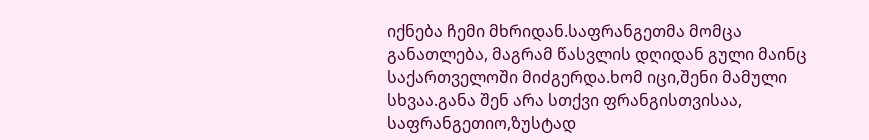იქნება ჩემი მხრიდან.საფრანგეთმა მომცა განათლება, მაგრამ წასვლის დღიდან გული მაინც საქართველოში მიძგერდა.ხომ იცი,შენი მამული სხვაა.განა შენ არა სთქვი ფრანგისთვისაა, საფრანგეთიო,ზუსტად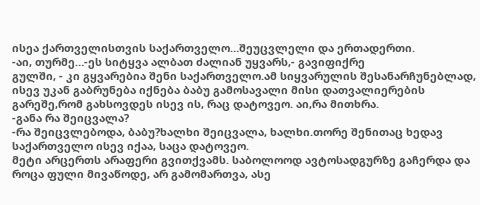ისეა ქართველისთვის საქართველო…შეუცვლელი და ერთადერთი.
-აი, თურმე…-ეს სიტყვა ალბათ ძალიან უყვარს,- გავიფიქრე
გულში, - კი გყვარებია შენი საქართველო.ამ სიყვარულის შესანარჩუნებლად, ისევ უკან გაბრუნება იქნება ბაბუ გამოსავალი მისი დათვალიერების გარეშე,რომ გახსოვდეს ისევ ის, რაც დატოვეო. აი,რა მითხრა.
-განა რა შეიცვალა?
-რა შეიცვლებოდა, ბაბუ?ხალხი შეიცვალა, ხალხი.თორე შენითაც ხედავ საქართველო ისევ იქაა, საცა დატოვეო.
მეტი არცერთს არაფერი გვითქვამს. საბოლოოდ ავტოსადგურზე გაჩერდა და როცა ფული მივაწოდე, არ გამომართვა, ასე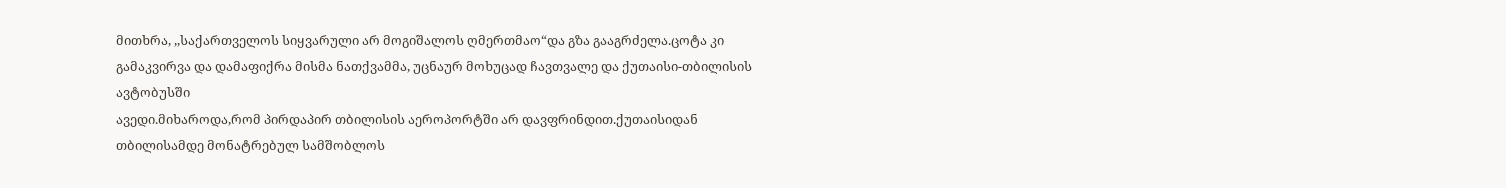მითხრა, ,,საქართველოს სიყვარული არ მოგიშალოს ღმერთმაო“და გზა გააგრძელა.ცოტა კი გამაკვირვა და დამაფიქრა მისმა ნათქვამმა, უცნაურ მოხუცად ჩავთვალე და ქუთაისი-თბილისის ავტობუსში
ავედი.მიხაროდა,რომ პირდაპირ თბილისის აეროპორტში არ დავფრინდით.ქუთაისიდან თბილისამდე მონატრებულ სამშობლოს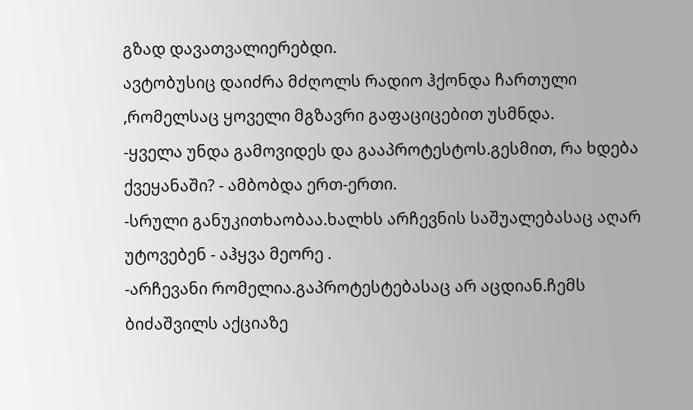გზად დავათვალიერებდი.
ავტობუსიც დაიძრა მძღოლს რადიო ჰქონდა ჩართული ,რომელსაც ყოველი მგზავრი გაფაციცებით უსმნდა.
-ყველა უნდა გამოვიდეს და გააპროტესტოს.გესმით, რა ხდება ქვეყანაში? - ამბობდა ერთ-ერთი.
-სრული განუკითხაობაა.ხალხს არჩევნის საშუალებასაც აღარ უტოვებენ - აჰყვა მეორე .
-არჩევანი რომელია.გაპროტესტებასაც არ აცდიან.ჩემს ბიძაშვილს აქციაზე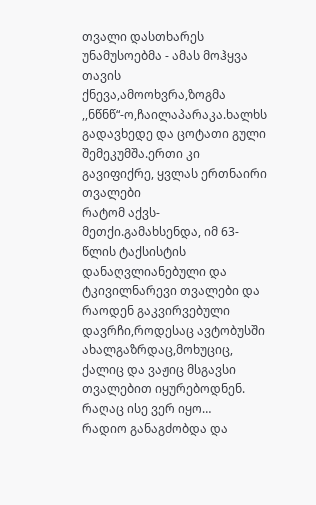თვალი დასთხარეს უნამუსოებმა - ამას მოჰყვა თავის ქნევა,ამოოხვრა,ზოგმა ,,ნწნწ“-ო,ჩაილაპარაკა.ხალხს გადავხედე და ცოტათი გული შემეკუმშა.ერთი კი გავიფიქრე, ყვლას ერთნაირი თვალები
რატომ აქვს- მეთქი.გამახსენდა, იმ 63-წლის ტაქსისტის დანაღვლიანებული და ტკივილნარევი თვალები და რაოდენ გაკვირვებული დავრჩი,როდესაც ავტობუსში ახალგაზრდაც,მოხუციც, ქალიც და ვაჟიც მსგავსი თვალებით იყურებოდნენ.
რაღაც ისე ვერ იყო…
რადიო განაგძობდა და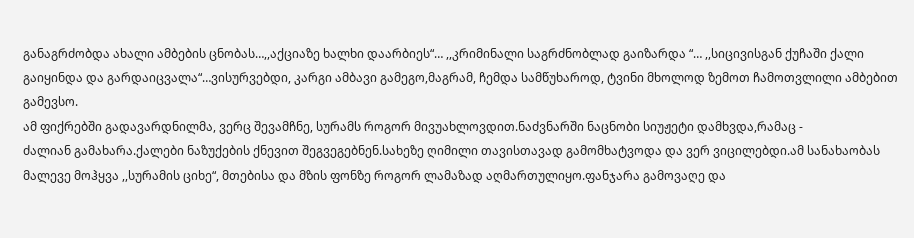განაგრძობდა ახალი ამბების ცნობას…,,აქციაზე ხალხი დაარბიეს“… ,,კრიმინალი საგრძნობლად გაიზარდა “… ,,სიცივისგან ქუჩაში ქალი გაიყინდა და გარდაიცვალა“…ვისურვებდი, კარგი ამბავი გამეგო,მაგრამ, ჩემდა სამწუხაროდ, ტვინი მხოლოდ ზემოთ ჩამოთვლილი ამბებით გამევსო.
ამ ფიქრებში გადავარდნილმა, ვერც შევამჩნე, სურამს როგორ მივუახლოვდით.ნაძვნარში ნაცნობი სიუჟეტი დამხვდა,რამაც -
ძალიან გამახარა.ქალები ნაზუქების ქნევით შეგვეგებნენ.სახეზე ღიმილი თავისთავად გამომხატვოდა და ვერ ვიცილებდი.ამ სანახაობას მალევე მოჰყვა ,,სურამის ციხე“, მთებისა და მზის ფონზე როგორ ლამაზად აღმართულიყო.ფანჯარა გამოვაღე და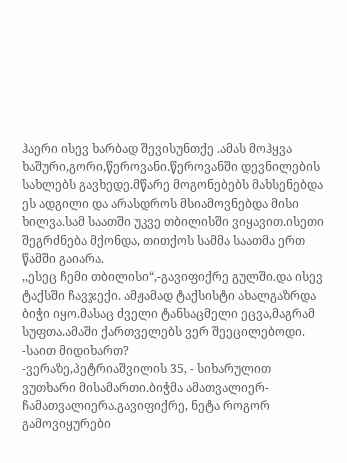ჰაერი ისევ ხარბად შევისუნთქე .ამას მოჰყვა ხაშური,გორი,წეროვანი.წეროვანში დევნილების სახლებს გავხედე.მწარე მოგონებებს მახსენებდა ეს ადგილი და არასდროს მსიამოვნებდა მისი ხილვა.სამ საათში უკვე თბილისში ვიყავით.ისეთი შეგრძნება მქონდა, თითქოს სამმა საათმა ერთ წამში გაიარა.
,,ესეც ჩემი თბილისი“,-გავიფიქრე გულში.და ისევ ტაქსში ჩავჯექი. ამჟამად ტაქსისტი ახალგაზრდა ბიჭი იყო.მასაც ძველი ტანსაცმელი ეცვა,მაგრამ სუფთა.ამაში ქართველებს ვერ შეეცილებოდი.
-საით მიდიხართ?
-ვერაზე,პეტრიაშვილის 35, - სიხარულით ვუთხარი მისამართი.ბიჭმა ამათვალიერ- ჩამათვალიერა.გავიფიქრე, ნეტა როგორ გამოვიყურები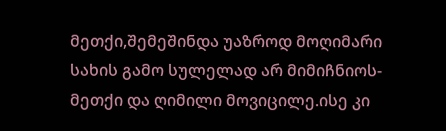მეთქი,შემეშინდა უაზროდ მოღიმარი სახის გამო სულელად არ მიმიჩნიოს-მეთქი და ღიმილი მოვიცილე.ისე კი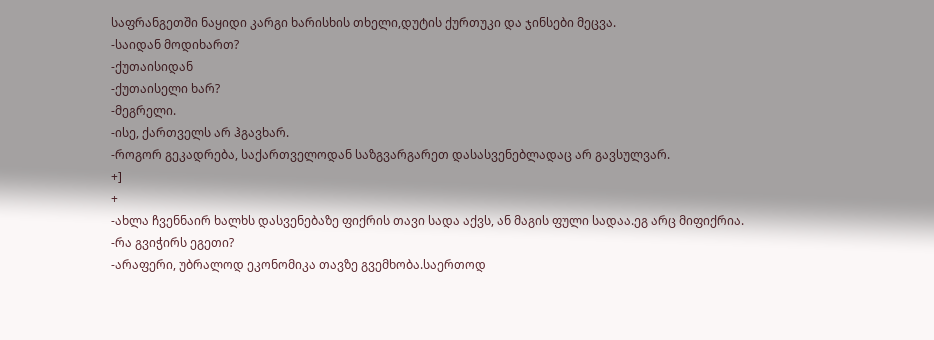საფრანგეთში ნაყიდი კარგი ხარისხის თხელი,დუტის ქურთუკი და ჯინსები მეცვა.
-საიდან მოდიხართ?
-ქუთაისიდან
-ქუთაისელი ხარ?
-მეგრელი.
-ისე, ქართველს არ ჰგავხარ.
-როგორ გეკადრება, საქართველოდან საზგვარგარეთ დასასვენებლადაც არ გავსულვარ.
+]
+
-ახლა ჩვენნაირ ხალხს დასვენებაზე ფიქრის თავი სადა აქვს, ან მაგის ფული სადაა.ეგ არც მიფიქრია.
-რა გვიჭირს ეგეთი?
-არაფერი, უბრალოდ ეკონომიკა თავზე გვემხობა.საერთოდ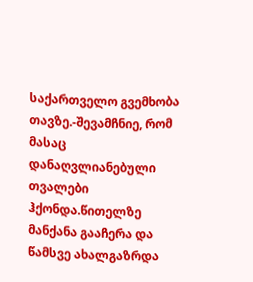საქართველო გვემხობა თავზე.-შევამჩნიე, რომ მასაც დანაღვლიანებული თვალები ჰქონდა.წითელზე მანქანა გააჩერა და წამსვე ახალგაზრდა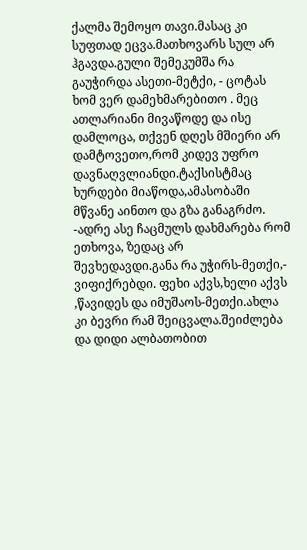ქალმა შემოყო თავი.მასაც კი სუფთად ეცვა.მათხოვარს სულ არ ჰგავდა.გული შემეკუმშა რა გაუჭირდა ასეთი-მეტქი, - ცოტას ხომ ვერ დამეხმარებითო . მეც ათლარიანი მივაწოდე და ისე დამლოცა, თქვენ დღეს მშიერი არ დამტოვეთო,რომ კიდევ უფრო დავნაღვლიანდი.ტაქსისტმაც ხურდები მიაწოდა,ამასობაში მწვანე აინთო და გზა განაგრძო.
-ადრე ასე ჩაცმულს დახმარება რომ ეთხოვა, ზედაც არ
შევხედავდი.განა რა უჭირს-მეთქი,- ვიფიქრებდი. ფეხი აქვს,ხელი აქვს ,წავიდეს და იმუშაოს-მეთქი.ახლა კი ბევრი რამ შეიცვალა.შეიძლება და დიდი ალბათობით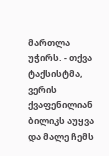მართლა უჭირს. - თქვა ტაქსისტმა, ვერის ქვაფენილიან ბილიკს აუყვა და მალე ჩემს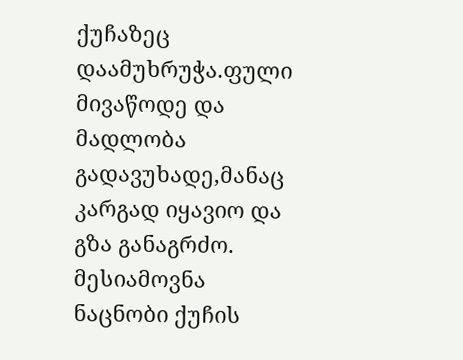ქუჩაზეც დაამუხრუჭა.ფული მივაწოდე და მადლობა გადავუხადე,მანაც კარგად იყავიო და გზა განაგრძო.
მესიამოვნა ნაცნობი ქუჩის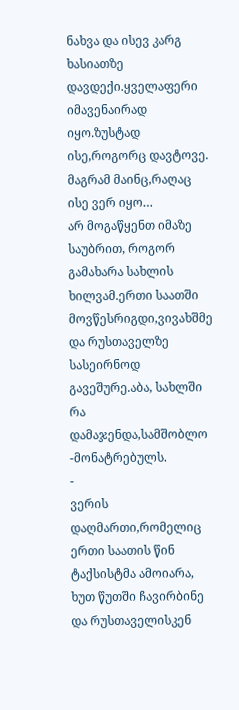ნახვა და ისევ კარგ ხასიათზე დავდექი.ყველაფერი იმავენაირად იყო.ზუსტად ისე,როგორც დავტოვე.
მაგრამ მაინც,რაღაც ისე ვერ იყო…
არ მოგაწყენთ იმაზე საუბრით, როგორ გამახარა სახლის ხილვამ.ერთი საათში მოვწესრიგდი,ვივახშმე და რუსთაველზე სასეირნოდ გავეშურე.აბა, სახლში რა დამაჯენდა,სამშობლო -მონატრებულს.
-
ვერის დაღმართი,რომელიც ერთი საათის წინ ტაქსისტმა ამოიარა, ხუთ წუთში ჩავირბინე და რუსთაველისკენ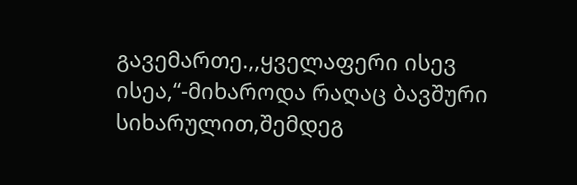გავემართე.,,ყველაფერი ისევ ისეა,“-მიხაროდა რაღაც ბავშური სიხარულით,შემდეგ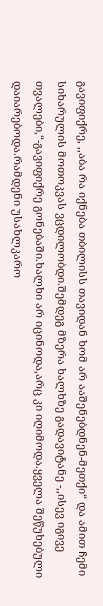გავიფიქრე, ,,აბა რა იქნება თბილისს თავიდან ხომ არ ააშენებდნენ-მეთქი“ და ამით ჩემი სიხარულის მოთოკვას ვცდილობდი.შემდეგ მზერა ხალხზე გადავიტანე -,,ისევ იგივე თვალები,“-გავიფიქრე გონებაში.ხალხი არ იცინოდა,არც კი იღიმოდა.ყველა შეწუხებული დაიარებოდა.რამდენი უსახლკარო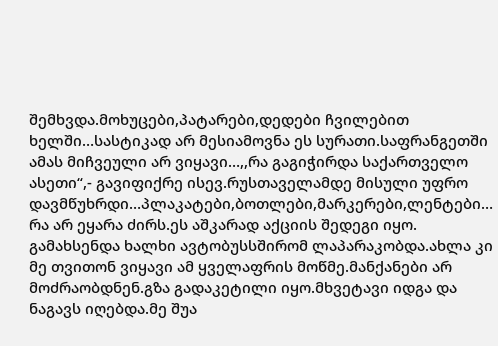შემხვდა.მოხუცები,პატარები,დედები ჩვილებით ხელში…სასტიკად არ მესიამოვნა ეს სურათი.საფრანგეთში ამას მიჩვეული არ ვიყავი…,,რა გაგიჭირდა საქართველო ასეთი“,- გავიფიქრე ისევ.რუსთაველამდე მისული უფრო დავმწუხრდი…პლაკატები,ბოთლები,მარკერები,ლენტები…
რა არ ეყარა ძირს.ეს აშკარად აქციის შედეგი იყო. გამახსენდა ხალხი ავტობუსსშირომ ლაპარაკობდა.ახლა კი მე თვითონ ვიყავი ამ ყველაფრის მოწმე.მანქანები არ მოძრაობდნენ.გზა გადაკეტილი იყო.მხვეტავი იდგა და ნაგავს იღებდა.მე შუა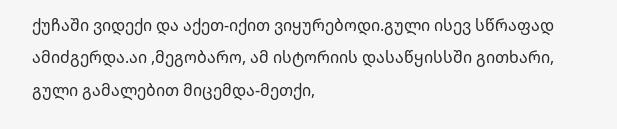ქუჩაში ვიდექი და აქეთ-იქით ვიყურებოდი.გული ისევ სწრაფად ამიძგერდა.აი ,მეგობარო, ამ ისტორიის დასაწყისსში გითხარი, გული გამალებით მიცემდა-მეთქი,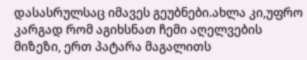დასასრულსაც იმავეს გეუბნები.ახლა კი,უფრო კარგად რომ აგიხსნათ ჩემი აღელვების მიზეზი, ერთ პატარა მაგალითს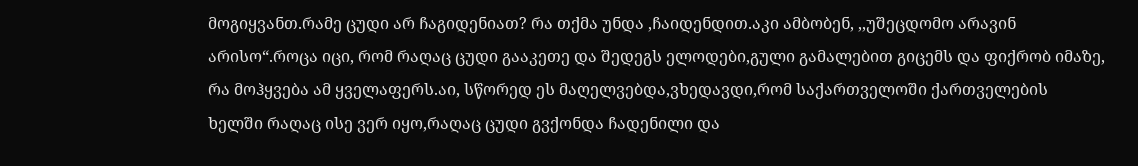მოგიყვანთ.რამე ცუდი არ ჩაგიდენიათ? რა თქმა უნდა ,ჩაიდენდით.აკი ამბობენ, ,,უშეცდომო არავინ არისო“.როცა იცი, რომ რაღაც ცუდი გააკეთე და შედეგს ელოდები,გული გამალებით გიცემს და ფიქრობ იმაზე, რა მოჰყვება ამ ყველაფერს.აი, სწორედ ეს მაღელვებდა,ვხედავდი,რომ საქართველოში ქართველების
ხელში რაღაც ისე ვერ იყო,რაღაც ცუდი გვქონდა ჩადენილი და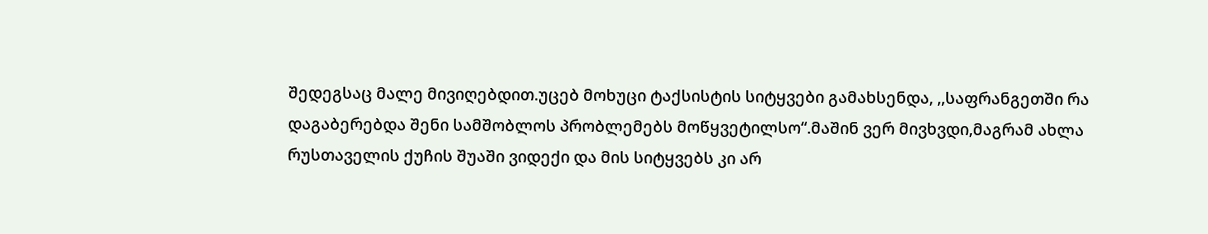შედეგსაც მალე მივიღებდით.უცებ მოხუცი ტაქსისტის სიტყვები გამახსენდა, ,,საფრანგეთში რა დაგაბერებდა შენი სამშობლოს პრობლემებს მოწყვეტილსო“.მაშინ ვერ მივხვდი,მაგრამ ახლა რუსთაველის ქუჩის შუაში ვიდექი და მის სიტყვებს კი არ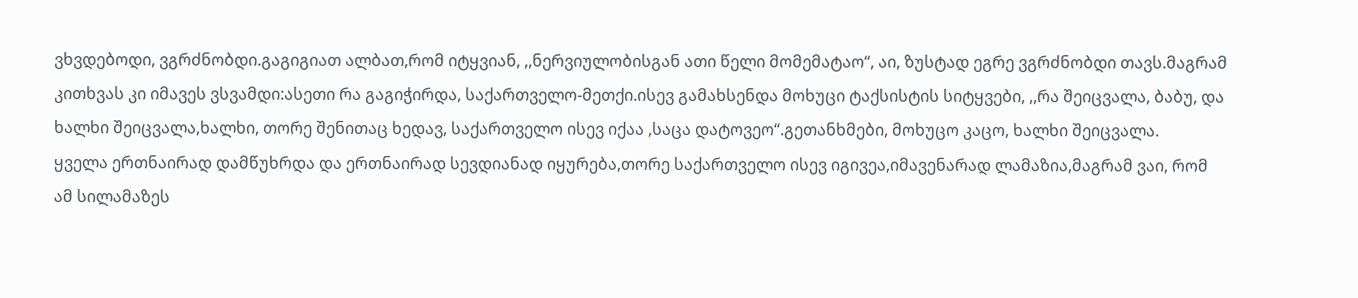ვხვდებოდი, ვგრძნობდი.გაგიგიათ ალბათ,რომ იტყვიან, ,,ნერვიულობისგან ათი წელი მომემატაო“, აი, ზუსტად ეგრე ვგრძნობდი თავს.მაგრამ კითხვას კი იმავეს ვსვამდი:ასეთი რა გაგიჭირდა, საქართველო-მეთქი.ისევ გამახსენდა მოხუცი ტაქსისტის სიტყვები, ,,რა შეიცვალა, ბაბუ, და ხალხი შეიცვალა,ხალხი, თორე შენითაც ხედავ, საქართველო ისევ იქაა ,საცა დატოვეო“.გეთანხმები, მოხუცო კაცო, ხალხი შეიცვალა.
ყველა ერთნაირად დამწუხრდა და ერთნაირად სევდიანად იყურება,თორე საქართველო ისევ იგივეა,იმავენარად ლამაზია,მაგრამ ვაი, რომ ამ სილამაზეს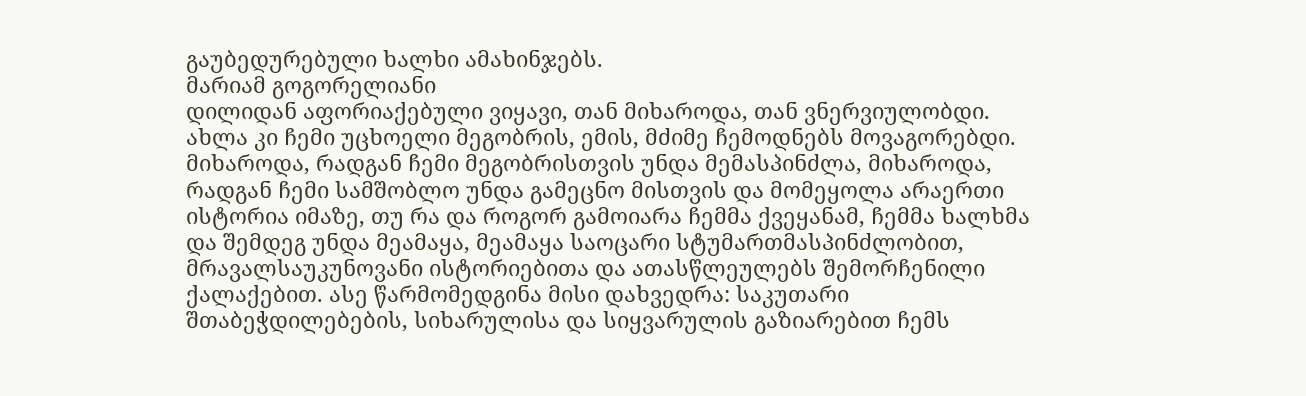გაუბედურებული ხალხი ამახინჯებს.
მარიამ გოგორელიანი
დილიდან აფორიაქებული ვიყავი, თან მიხაროდა, თან ვნერვიულობდი. ახლა კი ჩემი უცხოელი მეგობრის, ემის, მძიმე ჩემოდნებს მოვაგორებდი. მიხაროდა, რადგან ჩემი მეგობრისთვის უნდა მემასპინძლა, მიხაროდა, რადგან ჩემი სამშობლო უნდა გამეცნო მისთვის და მომეყოლა არაერთი ისტორია იმაზე, თუ რა და როგორ გამოიარა ჩემმა ქვეყანამ, ჩემმა ხალხმა და შემდეგ უნდა მეამაყა, მეამაყა საოცარი სტუმართმასპინძლობით, მრავალსაუკუნოვანი ისტორიებითა და ათასწლეულებს შემორჩენილი ქალაქებით. ასე წარმომედგინა მისი დახვედრა: საკუთარი შთაბეჭდილებების, სიხარულისა და სიყვარულის გაზიარებით ჩემს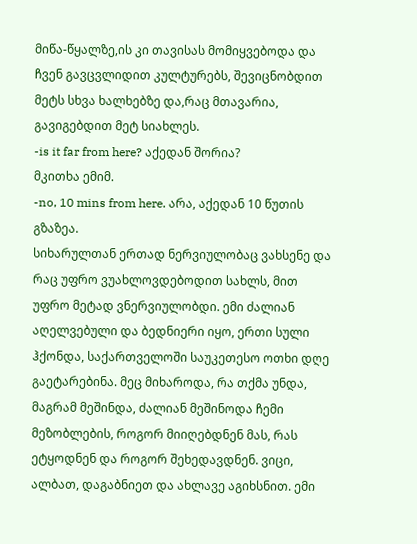მიწა-წყალზე,ის კი თავისას მომიყვებოდა და ჩვენ გავცვლიდით კულტურებს, შევიცნობდით მეტს სხვა ხალხებზე და,რაც მთავარია, გავიგებდით მეტ სიახლეს.
-is it far from here? აქედან შორია?
მკითხა ემიმ.
-no, 10 mins from here. არა, აქედან 10 წუთის გზაზეა.
სიხარულთან ერთად ნერვიულობაც ვახსენე და რაც უფრო ვუახლოვდებოდით სახლს, მით უფრო მეტად ვნერვიულობდი. ემი ძალიან აღელვებული და ბედნიერი იყო, ერთი სული ჰქონდა, საქართველოში საუკეთესო ოთხი დღე გაეტარებინა. მეც მიხაროდა, რა თქმა უნდა, მაგრამ მეშინდა, ძალიან მეშინოდა ჩემი მეზობლების, როგორ მიიღებდნენ მას, რას ეტყოდნენ და როგორ შეხედავდნენ. ვიცი, ალბათ, დაგაბნიეთ და ახლავე აგიხსნით. ემი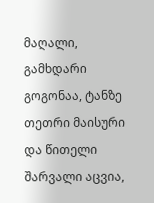მაღალი, გამხდარი გოგონაა, ტანზე თეთრი მაისური და წითელი შარვალი აცვია,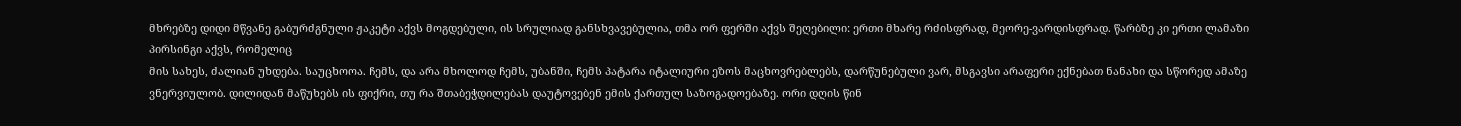მხრებზე დიდი მწვანე გაბურძგნული ჟაკეტი აქვს მოგდებული, ის სრულიად განსხვავებულია, თმა ორ ფერში აქვს შეღებილი: ერთი მხარე რძისფრად, მეორე-ვარდისფრად. წარბზე კი ერთი ლამაზი პირსინგი აქვს, რომელიც
მის სახეს, ძალიან უხდება. საუცხოოა. ჩემს, და არა მხოლოდ ჩემს, უბანში, ჩემს პატარა იტალიური ეზოს მაცხოვრებლებს, დარწუნებული ვარ, მსგავსი არაფერი ექნებათ ნანახი და სწორედ ამაზე ვნერვიულობ. დილიდან მაწუხებს ის ფიქრი, თუ რა შთაბეჭდილებას დაუტოვებენ ემის ქართულ საზოგადოებაზე. ორი დღის წინ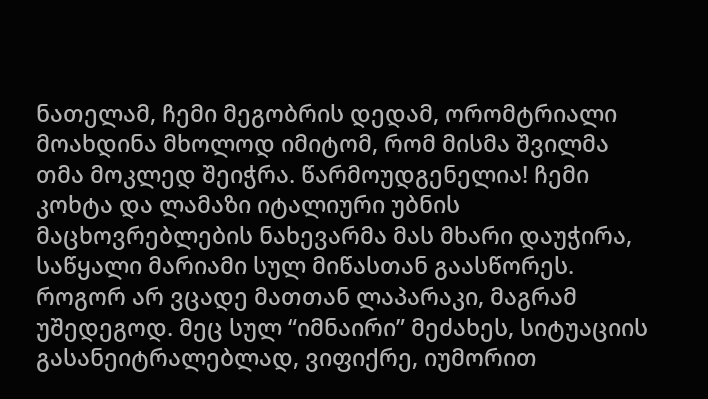ნათელამ, ჩემი მეგობრის დედამ, ორომტრიალი მოახდინა მხოლოდ იმიტომ, რომ მისმა შვილმა თმა მოკლედ შეიჭრა. წარმოუდგენელია! ჩემი კოხტა და ლამაზი იტალიური უბნის მაცხოვრებლების ნახევარმა მას მხარი დაუჭირა, საწყალი მარიამი სულ მიწასთან გაასწორეს. როგორ არ ვცადე მათთან ლაპარაკი, მაგრამ უშედეგოდ. მეც სულ “იმნაირი” მეძახეს, სიტუაციის გასანეიტრალებლად, ვიფიქრე, იუმორით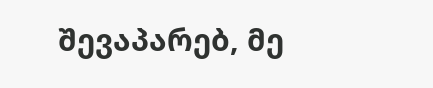შევაპარებ, მე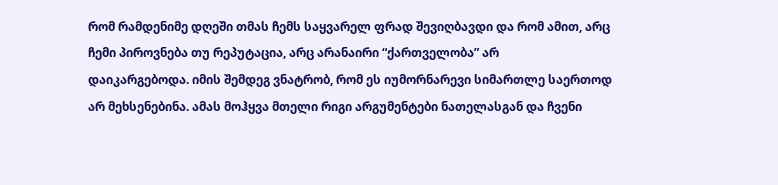რომ რამდენიმე დღეში თმას ჩემს საყვარელ ფრად შევიღბავდი და რომ ამით, არც ჩემი პიროვნება თუ რეპუტაცია, არც არანაირი “ქართველობა” არ
დაიკარგებოდა. იმის შემდეგ ვნატრობ, რომ ეს იუმორნარევი სიმართლე საერთოდ არ მეხსენებინა. ამას მოჰყვა მთელი რიგი არგუმენტები ნათელასგან და ჩვენი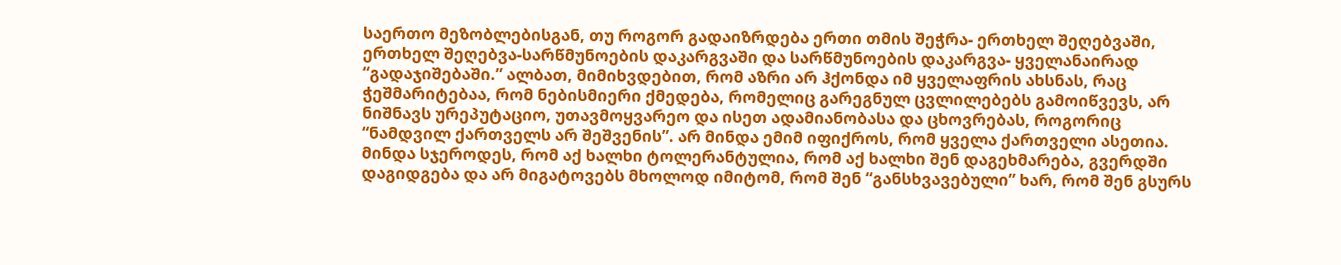საერთო მეზობლებისგან, თუ როგორ გადაიზრდება ერთი თმის შეჭრა- ერთხელ შეღებვაში, ერთხელ შეღებვა-სარწმუნოების დაკარგვაში და სარწმუნოების დაკარგვა- ყველანაირად “გადაჯიშებაში.” ალბათ, მიმიხვდებით, რომ აზრი არ ჰქონდა იმ ყველაფრის ახსნას, რაც ჭეშმარიტებაა, რომ ნებისმიერი ქმედება, რომელიც გარეგნულ ცვლილებებს გამოიწვევს, არ ნიშნავს ურეპუტაციო, უთავმოყვარეო და ისეთ ადამიანობასა და ცხოვრებას, როგორიც “ნამდვილ ქართველს არ შეშვენის”. არ მინდა ემიმ იფიქროს, რომ ყველა ქართველი ასეთია. მინდა სჯეროდეს, რომ აქ ხალხი ტოლერანტულია, რომ აქ ხალხი შენ დაგეხმარება, გვერდში დაგიდგება და არ მიგატოვებს მხოლოდ იმიტომ, რომ შენ “განსხვავებული” ხარ, რომ შენ გსურს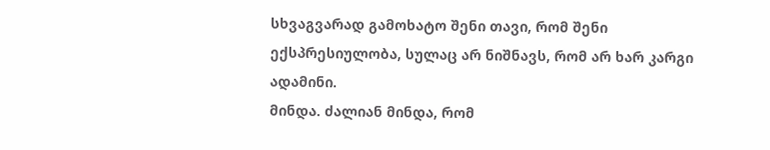სხვაგვარად გამოხატო შენი თავი, რომ შენი ექსპრესიულობა, სულაც არ ნიშნავს, რომ არ ხარ კარგი ადამინი.
მინდა. ძალიან მინდა, რომ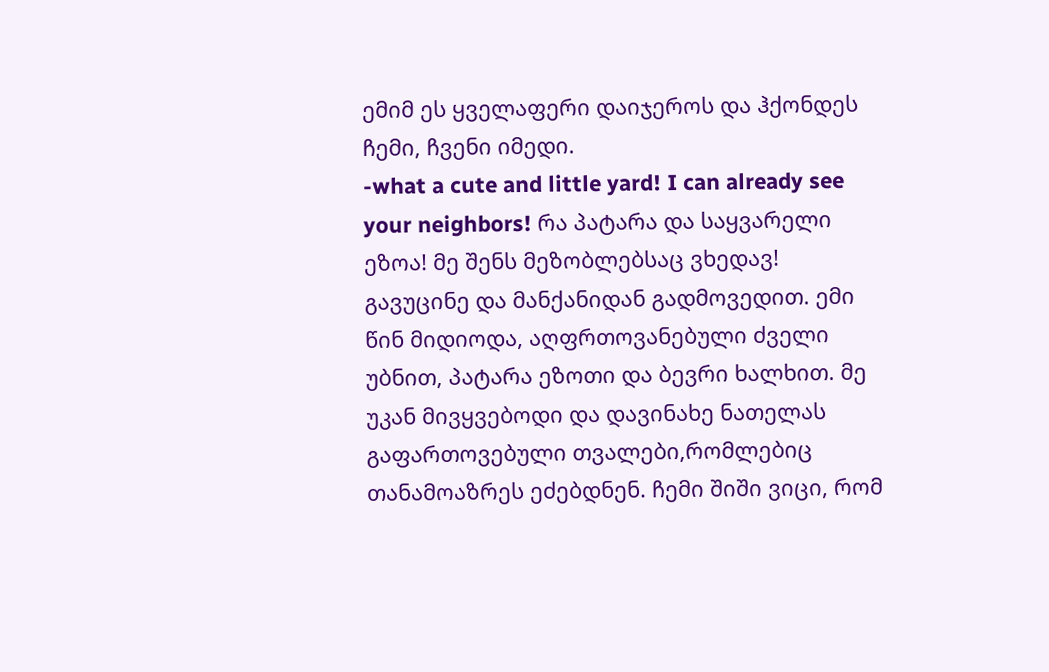ემიმ ეს ყველაფერი დაიჯეროს და ჰქონდეს ჩემი, ჩვენი იმედი.
-what a cute and little yard! I can already see your neighbors! რა პატარა და საყვარელი ეზოა! მე შენს მეზობლებსაც ვხედავ!
გავუცინე და მანქანიდან გადმოვედით. ემი წინ მიდიოდა, აღფრთოვანებული ძველი უბნით, პატარა ეზოთი და ბევრი ხალხით. მე უკან მივყვებოდი და დავინახე ნათელას გაფართოვებული თვალები,რომლებიც თანამოაზრეს ეძებდნენ. ჩემი შიში ვიცი, რომ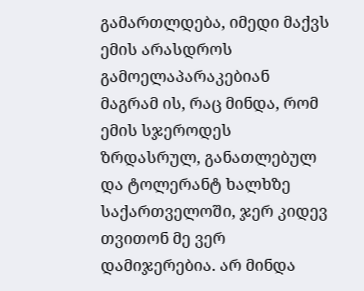გამართლდება, იმედი მაქვს ემის არასდროს გამოელაპარაკებიან მაგრამ ის, რაც მინდა, რომ ემის სჯეროდეს ზრდასრულ, განათლებულ და ტოლერანტ ხალხზე საქართველოში, ჯერ კიდევ თვითონ მე ვერ
დამიჯერებია. არ მინდა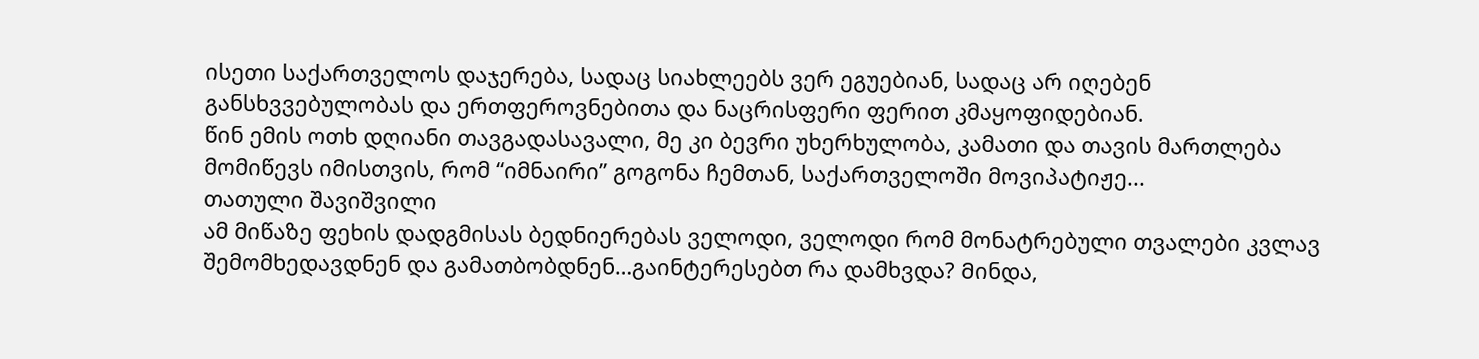ისეთი საქართველოს დაჯერება, სადაც სიახლეებს ვერ ეგუებიან, სადაც არ იღებენ განსხვვებულობას და ერთფეროვნებითა და ნაცრისფერი ფერით კმაყოფიდებიან.
წინ ემის ოთხ დღიანი თავგადასავალი, მე კი ბევრი უხერხულობა, კამათი და თავის მართლება მომიწევს იმისთვის, რომ “იმნაირი” გოგონა ჩემთან, საქართველოში მოვიპატიჟე...
თათული შავიშვილი
ამ მიწაზე ფეხის დადგმისას ბედნიერებას ველოდი, ველოდი რომ მონატრებული თვალები კვლავ შემომხედავდნენ და გამათბობდნენ…გაინტერესებთ რა დამხვდა? Მინდა,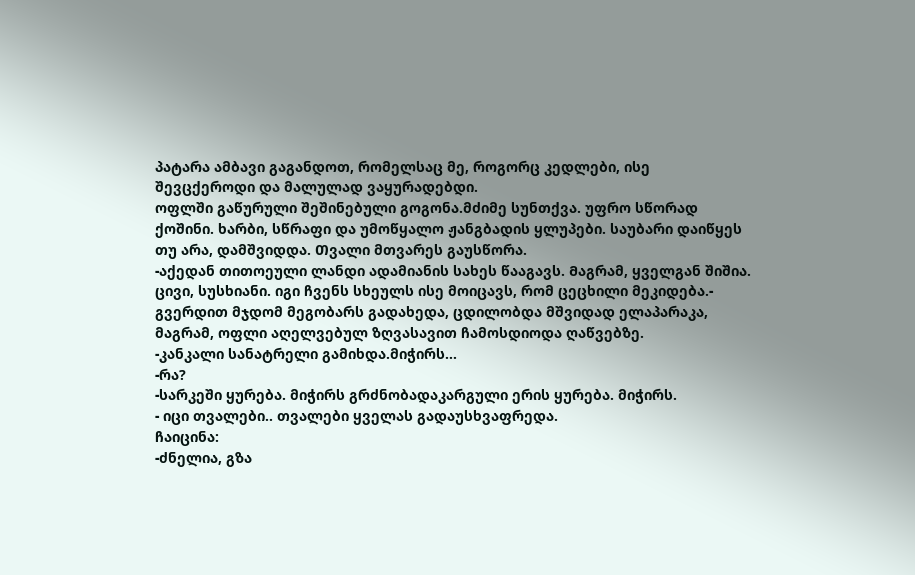პატარა ამბავი გაგანდოთ, რომელსაც მე, როგორც კედლები, ისე შევცქეროდი და მალულად ვაყურადებდი.
ოფლში გაწურული შეშინებული გოგონა.მძიმე სუნთქვა. უფრო სწორად ქოშინი. ხარბი, სწრაფი და უმოწყალო ჟანგბადის ყლუპები. საუბარი დაიწყეს თუ არა, დამშვიდდა. Თვალი მთვარეს გაუსწორა.
-აქედან თითოეული ლანდი ადამიანის სახეს წააგავს. Მაგრამ, ყველგან შიშია. ცივი, სუსხიანი. იგი ჩვენს სხეულს ისე მოიცავს, რომ ცეცხილი მეკიდება.- გვერდით მჯდომ მეგობარს გადახედა, ცდილობდა მშვიდად ელაპარაკა, მაგრამ, ოფლი აღელვებულ ზღვასავით ჩამოსდიოდა ღაწვებზე.
-კანკალი სანატრელი გამიხდა.მიჭირს…
-რა?
-სარკეში ყურება. მიჭირს გრძნობადაკარგული ერის ყურება. მიჭირს.
- იცი თვალები.. თვალები ყველას გადაუსხვაფრედა.
ჩაიცინა:
-ძნელია, გზა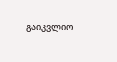გაიკვლიო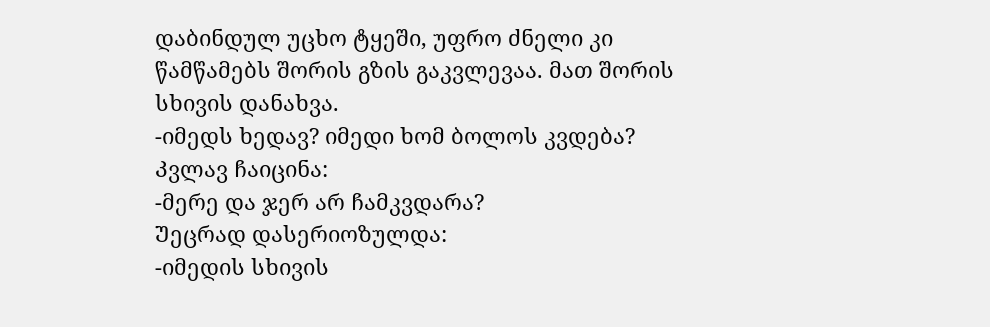დაბინდულ უცხო ტყეში, უფრო ძნელი კი წამწამებს შორის გზის გაკვლევაა. მათ შორის სხივის დანახვა.
-იმედს ხედავ? იმედი ხომ ბოლოს კვდება?
Კვლავ ჩაიცინა:
-მერე და ჯერ არ ჩამკვდარა?
Უეცრად დასერიოზულდა:
-იმედის სხივის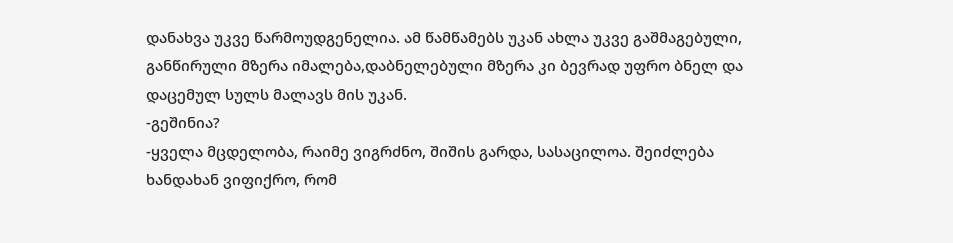დანახვა უკვე წარმოუდგენელია. ამ წამწამებს უკან ახლა უკვე გაშმაგებული, განწირული მზერა იმალება,დაბნელებული მზერა კი ბევრად უფრო ბნელ და დაცემულ სულს მალავს მის უკან.
-გეშინია?
-ყველა მცდელობა, რაიმე ვიგრძნო, შიშის გარდა, სასაცილოა. შეიძლება ხანდახან ვიფიქრო, რომ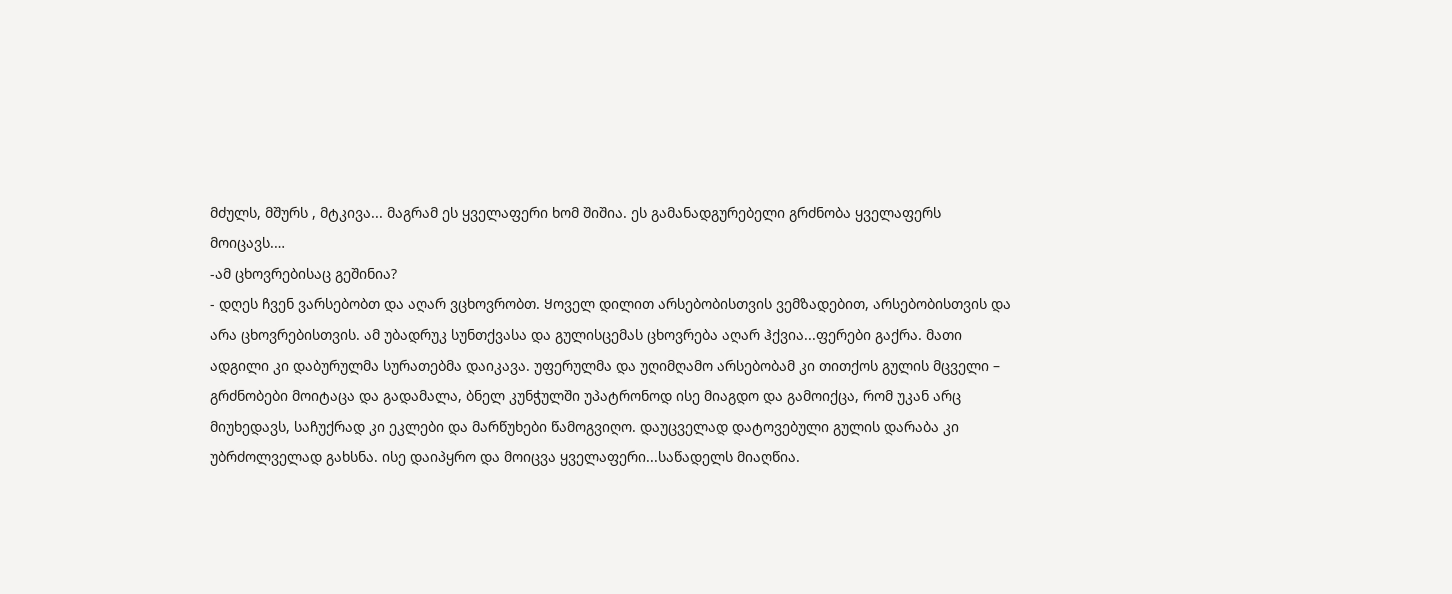მძულს, მშურს , მტკივა... მაგრამ ეს ყველაფერი ხომ შიშია. ეს გამანადგურებელი გრძნობა ყველაფერს მოიცავს.…
-ამ ცხოვრებისაც გეშინია?
- დღეს ჩვენ ვარსებობთ და აღარ ვცხოვრობთ. Ყოველ დილით არსებობისთვის ვემზადებით, არსებობისთვის და არა ცხოვრებისთვის. ამ უბადრუკ სუნთქვასა და გულისცემას ცხოვრება აღარ ჰქვია...ფერები გაქრა. მათი ადგილი კი დაბურულმა სურათებმა დაიკავა. უფერულმა და უღიმღამო არსებობამ კი თითქოს გულის მცველი – გრძნობები მოიტაცა და გადამალა, ბნელ კუნჭულში უპატრონოდ ისე მიაგდო და გამოიქცა, რომ უკან არც მიუხედავს, საჩუქრად კი ეკლები და მარწუხები წამოგვიღო. დაუცველად დატოვებული გულის დარაბა კი უბრძოლველად გახსნა. ისე დაიპყრო და მოიცვა ყველაფერი...საწადელს მიაღწია.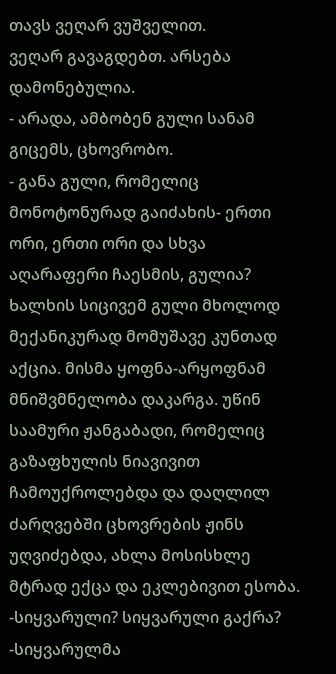თავს ვეღარ ვუშველით.
ვეღარ გავაგდებთ. არსება დამონებულია.
- არადა, ამბობენ გული სანამ გიცემს, ცხოვრობო.
- განა გული, რომელიც მონოტონურად გაიძახის- ერთი ორი, ერთი ორი და სხვა აღარაფერი ჩაესმის, გულია? Ხალხის სიცივემ გული მხოლოდ მექანიკურად მომუშავე კუნთად აქცია. მისმა ყოფნა-არყოფნამ მნიშვმნელობა დაკარგა. უწინ საამური ჟანგაბადი, რომელიც გაზაფხულის ნიავივით ჩამოუქროლებდა და დაღლილ ძარღვებში ცხოვრების ჟინს უღვიძებდა, ახლა მოსისხლე მტრად ექცა და ეკლებივით ესობა.
-სიყვარული? სიყვარული გაქრა?
-სიყვარულმა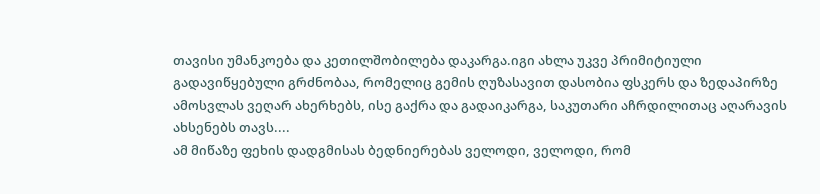თავისი უმანკოება და კეთილშობილება დაკარგა.იგი ახლა უკვე პრიმიტიული გადავიწყებული გრძნობაა, რომელიც გემის ღუზასავით დასობია ფსკერს და ზედაპირზე ამოსვლას ვეღარ ახერხებს, ისე გაქრა და გადაიკარგა, საკუთარი აჩრდილითაც აღარავის ახსენებს თავს....
ამ მიწაზე ფეხის დადგმისას ბედნიერებას ველოდი, ველოდი, რომ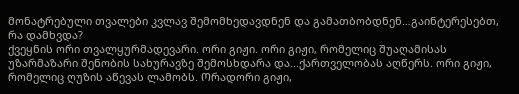მონატრებული თვალები კვლავ შემომხედავდნენ და გამათბობდნენ…გაინტერესებთ, რა დამხვდა?
ქვეყნის ორი თვალყურმადევარი. ორი გიჟი. ორი გიჟი, რომელიც შუაღამისას უზარმაზარი შენობის სახურავზე შემოსხდარა და...ქართველობას აღწერს. ორი გიჟი, რომელიც ღუზის აწევას ლამობს. Ორადორი გიჟი,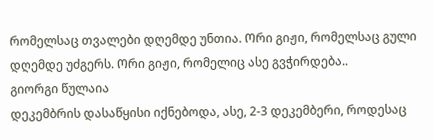რომელსაც თვალები დღემდე უნთია. Ორი გიჟი, რომელსაც გული დღემდე უძგერს. Ორი გიჟი, რომელიც ასე გვჭირდება..
გიორგი წულაია
დეკემბრის დასაწყისი იქნებოდა, ასე, 2-3 დეკემბერი, როდესაც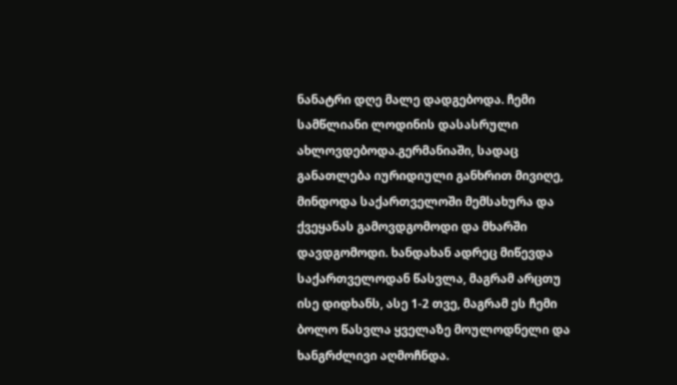ნანატრი დღე მალე დადგებოდა. ჩემი სამწლიანი ლოდინის დასასრული ახლოვდებოდა.გერმანიაში, სადაც განათლება იურიდიული განხრით მივიღე, მინდოდა საქართველოში მემსახურა და ქვეყანას გამოვდგომოდი და მხარში დავდგომოდი. ხანდახან ადრეც მიწევდა საქართველოდან წასვლა, მაგრამ არცთუ ისე დიდხანს, ასე 1-2 თვე, მაგრამ ეს ჩემი ბოლო წასვლა ყველაზე მოულოდნელი და ხანგრძლივი აღმოჩნდა.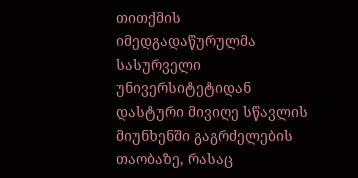თითქმის იმედგადაწურულმა სასურველი უნივერსიტეტიდან დასტური მივიღე სწავლის მიუნხენში გაგრძელების თაობაზე, რასაც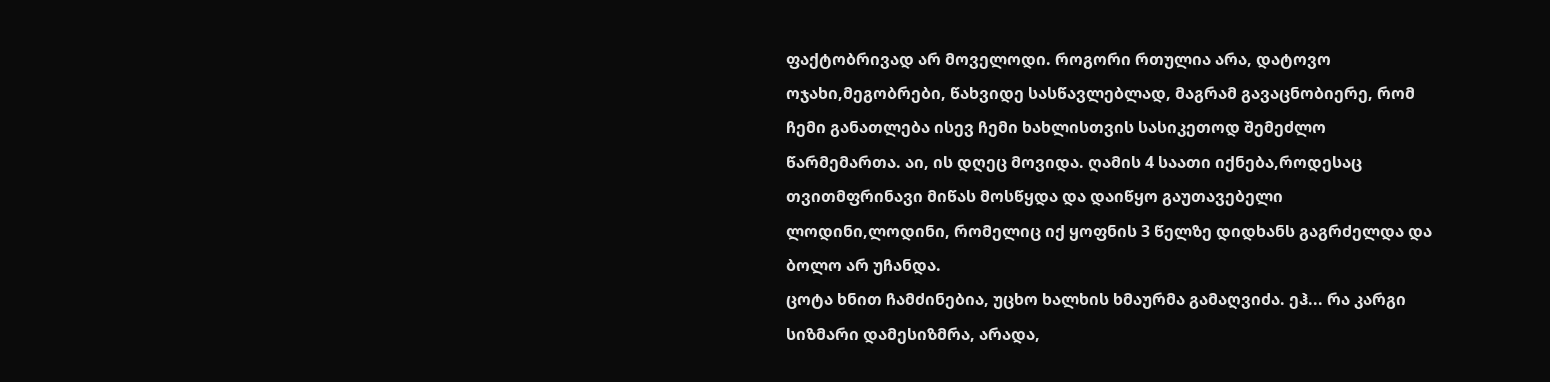ფაქტობრივად არ მოველოდი. როგორი რთულია არა, დატოვო ოჯახი,მეგობრები, წახვიდე სასწავლებლად, მაგრამ გავაცნობიერე, რომ
ჩემი განათლება ისევ ჩემი ხახლისთვის სასიკეთოდ შემეძლო წარმემართა. აი, ის დღეც მოვიდა. ღამის 4 საათი იქნება,როდესაც თვითმფრინავი მიწას მოსწყდა და დაიწყო გაუთავებელი ლოდინი,ლოდინი, რომელიც იქ ყოფნის 3 წელზე დიდხანს გაგრძელდა და ბოლო არ უჩანდა.
ცოტა ხნით ჩამძინებია, უცხო ხალხის ხმაურმა გამაღვიძა. ეჰ... რა კარგი სიზმარი დამესიზმრა, არადა,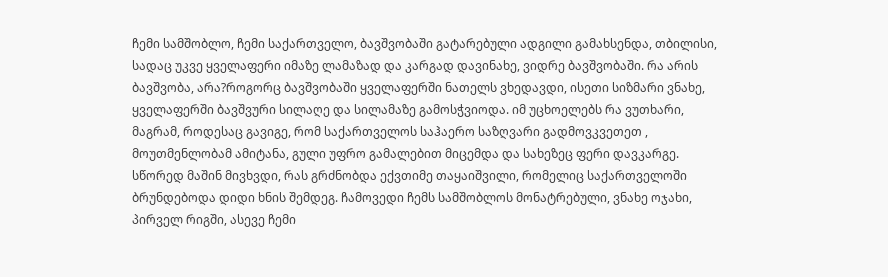ჩემი სამშობლო, ჩემი საქართველო, ბავშვობაში გატარებული ადგილი გამახსენდა, თბილისი, სადაც უკვე ყველაფერი იმაზე ლამაზად და კარგად დავინახე, ვიდრე ბავშვობაში. რა არის ბავშვობა, არა?როგორც ბავშვობაში ყველაფერში ნათელს ვხედავდი, ისეთი სიზმარი ვნახე, ყველაფერში ბავშვური სილაღე და სილამაზე გამოსჭვიოდა. იმ უცხოელებს რა ვუთხარი, მაგრამ, როდესაც გავიგე, რომ საქართველოს საჰაერო საზღვარი გადმოვკვეთეთ ,
მოუთმენლობამ ამიტანა, გული უფრო გამალებით მიცემდა და სახეზეც ფერი დავკარგე. სწორედ მაშინ მივხვდი, რას გრძნობდა ექვთიმე თაყაიშვილი, რომელიც საქართველოში ბრუნდებოდა დიდი ხნის შემდეგ. ჩამოვედი ჩემს სამშობლოს მონატრებული, ვნახე ოჯახი, პირველ რიგში, ასევე ჩემი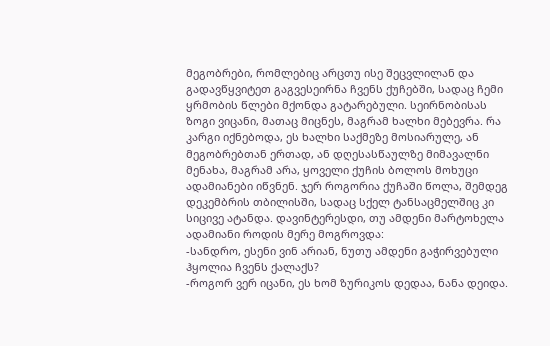მეგობრები, რომლებიც არცთუ ისე შეცვლილან და გადავწყვიტეთ გაგვესეირნა ჩვენს ქუჩებში, სადაც ჩემი ყრმობის წლები მქონდა გატარებული. სეირნობისას ზოგი ვიცანი, მათაც მიცნეს, მაგრამ ხალხი მებევრა. რა კარგი იქნებოდა, ეს ხალხი საქმეზე მოსიარულე, ან მეგობრებთან ერთად, ან დღესასწაულზე მიმავალნი მენახა, მაგრამ არა, ყოველი ქუჩის ბოლოს მოხუცი ადამიანები იწვნენ. ჯერ როგორია ქუჩაში წოლა, შემდეგ დეკემბრის თბილისში, სადაც სქელ ტანსაცმელშიც კი სიცივე ატანდა. დავინტერესდი, თუ ამდენი მარტოხელა ადამიანი როდის მერე მოგროვდა:
-სანდრო, ესენი ვინ არიან, ნუთუ ამდენი გაჭირვებული ჰყოლია ჩვენს ქალაქს?
-როგორ ვერ იცანი, ეს ხომ ზურიკოს დედაა, ნანა დეიდა.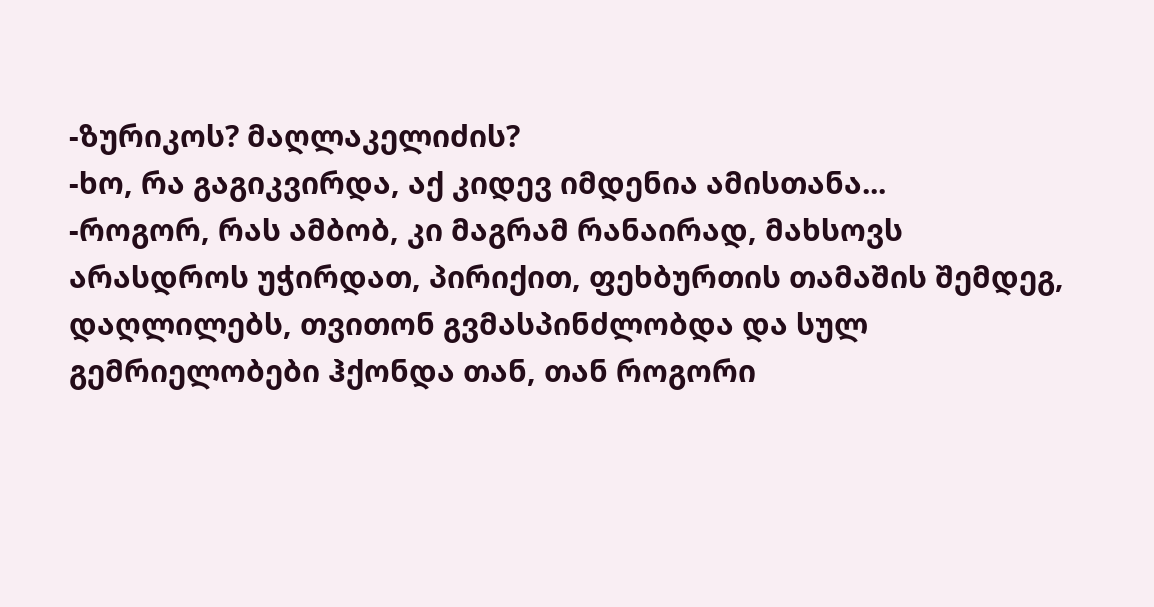-ზურიკოს? მაღლაკელიძის?
-ხო, რა გაგიკვირდა, აქ კიდევ იმდენია ამისთანა...
-როგორ, რას ამბობ, კი მაგრამ რანაირად, მახსოვს არასდროს უჭირდათ, პირიქით, ფეხბურთის თამაშის შემდეგ, დაღლილებს, თვითონ გვმასპინძლობდა და სულ გემრიელობები ჰქონდა თან, თან როგორი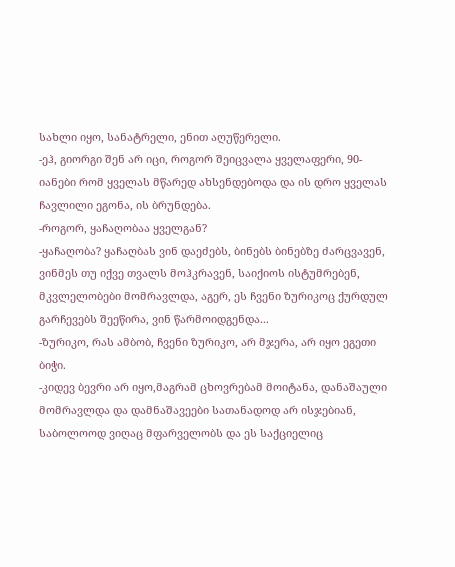სახლი იყო, სანატრელი, ენით აღუწერელი.
-ეჰ, გიორგი შენ არ იცი, როგორ შეიცვალა ყველაფერი, 90-იანები რომ ყველას მწარედ ახსენდებოდა და ის დრო ყველას ჩავლილი ეგონა, ის ბრუნდება.
-როგორ, ყაჩაღობაა ყველგან?
-ყაჩაღობა? ყაჩაღბას ვინ დაეძებს, ბინებს ბინებზე ძარცვავენ, ვინმეს თუ იქვე თვალს მოჰკრავენ, საიქიოს ისტუმრებენ, მკვლელობები მომრავლდა, აგერ, ეს ჩვენი ზურიკოც ქურდულ გარჩევებს შეეწირა, ვინ წარმოიდგენდა...
-ზურიკო, რას ამბობ, ჩვენი ზურიკო, არ მჯერა, არ იყო ეგეთი ბიჭი.
-კიდევ ბევრი არ იყო,მაგრამ ცხოვრებამ მოიტანა, დანაშაული მომრავლდა და დამნაშავეები სათანადოდ არ ისჯებიან, საბოლოოდ ვიღაც მფარველობს და ეს საქციელიც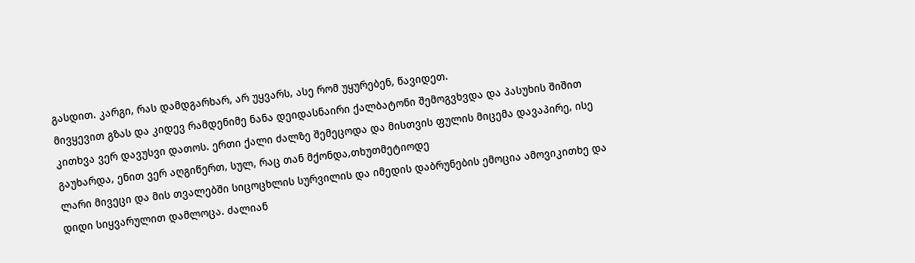გასდით. კარგი, რას დამდგარხარ, არ უყვარს, ასე რომ უყურებენ, წავიდეთ.
მივყევით გზას და კიდევ რამდენიმე ნანა დეიდასნაირი ქალბატონი შემოგვხვდა და პასუხის შიშით კითხვა ვერ დავუსვი დათოს. ერთი ქალი ძალზე შემეცოდა და მისთვის ფულის მიცემა დავაპირე, ისე გაუხარდა, ენით ვერ აღგიწერთ, სულ, რაც თან მქონდა,თხუთმეტიოდე
ლარი მივეცი და მის თვალებში სიცოცხლის სურვილის და იმედის დაბრუნების ემოცია ამოვიკითხე და დიდი სიყვარულით დამლოცა. ძალიან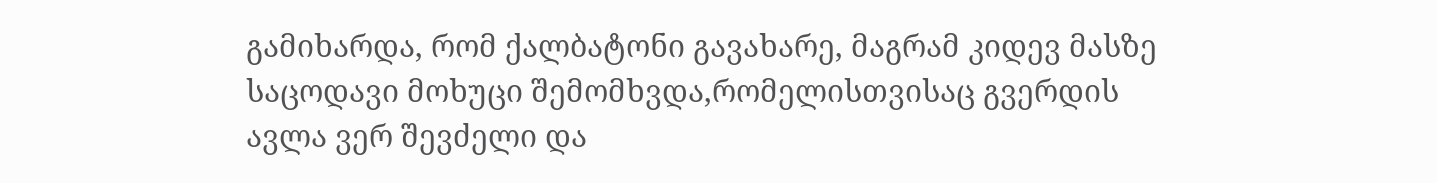გამიხარდა, რომ ქალბატონი გავახარე, მაგრამ კიდევ მასზე საცოდავი მოხუცი შემომხვდა,რომელისთვისაც გვერდის ავლა ვერ შევძელი და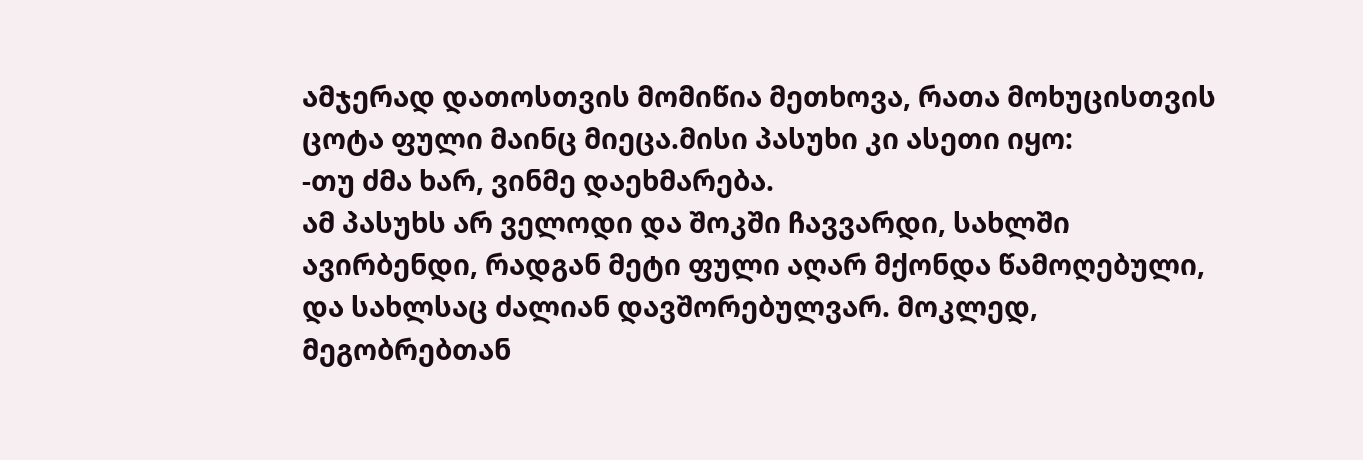ამჯერად დათოსთვის მომიწია მეთხოვა, რათა მოხუცისთვის ცოტა ფული მაინც მიეცა.მისი პასუხი კი ასეთი იყო:
-თუ ძმა ხარ, ვინმე დაეხმარება.
ამ პასუხს არ ველოდი და შოკში ჩავვარდი, სახლში ავირბენდი, რადგან მეტი ფული აღარ მქონდა წამოღებული, და სახლსაც ძალიან დავშორებულვარ. მოკლედ, მეგობრებთან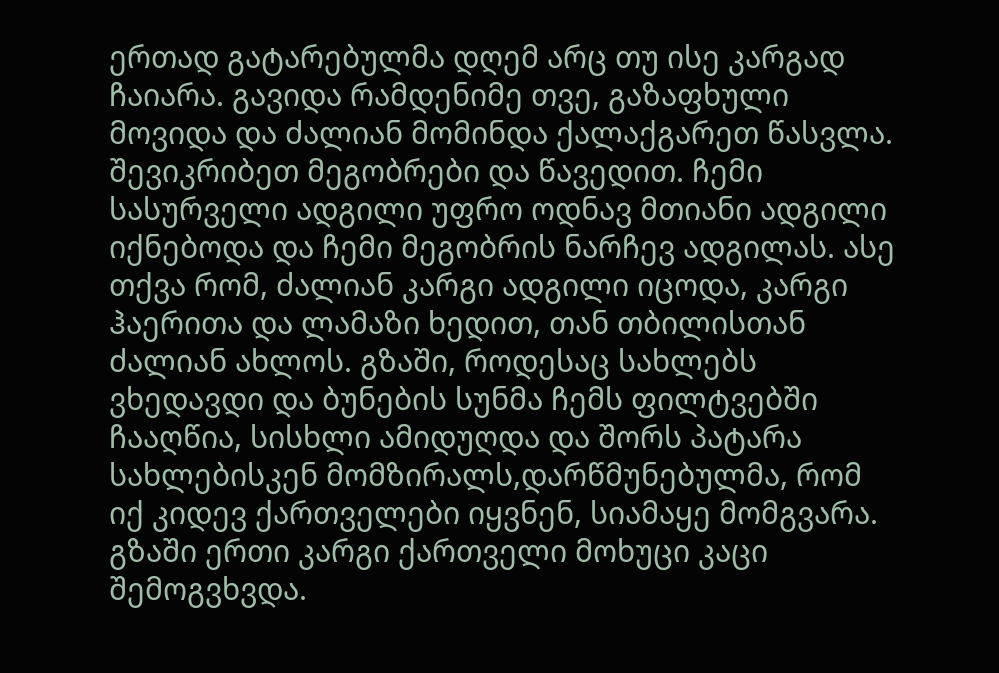ერთად გატარებულმა დღემ არც თუ ისე კარგად ჩაიარა. გავიდა რამდენიმე თვე, გაზაფხული მოვიდა და ძალიან მომინდა ქალაქგარეთ წასვლა. შევიკრიბეთ მეგობრები და წავედით. ჩემი სასურველი ადგილი უფრო ოდნავ მთიანი ადგილი
იქნებოდა და ჩემი მეგობრის ნარჩევ ადგილას. ასე თქვა რომ, ძალიან კარგი ადგილი იცოდა, კარგი ჰაერითა და ლამაზი ხედით, თან თბილისთან ძალიან ახლოს. გზაში, როდესაც სახლებს ვხედავდი და ბუნების სუნმა ჩემს ფილტვებში ჩააღწია, სისხლი ამიდუღდა და შორს პატარა სახლებისკენ მომზირალს,დარწმუნებულმა, რომ იქ კიდევ ქართველები იყვნენ, სიამაყე მომგვარა. გზაში ერთი კარგი ქართველი მოხუცი კაცი შემოგვხვდა.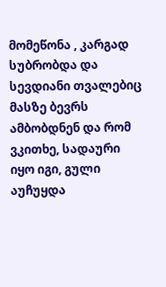მომეწონა , კარგად სუბრობდა და სევდიანი თვალებიც მასზე ბევრს ამბობდნენ და რომ ვკითხე, სადაური იყო იგი, გული აუჩუყდა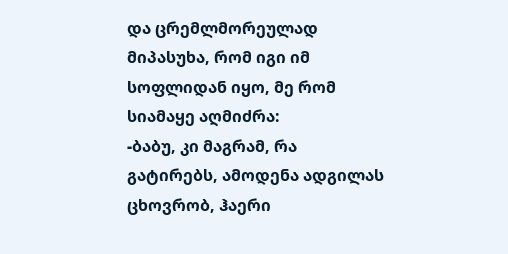და ცრემლმორეულად მიპასუხა, რომ იგი იმ სოფლიდან იყო, მე რომ სიამაყე აღმიძრა:
-ბაბუ, კი მაგრამ, რა გატირებს, ამოდენა ადგილას ცხოვრობ, ჰაერი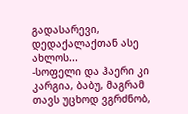გადასარევი, დედაქალაქთან ასე ახლოს...
-სოფელი და ჰაერი კი კარგია, ბაბუ, მაგრამ თავს უცხოდ ვგრძნობ,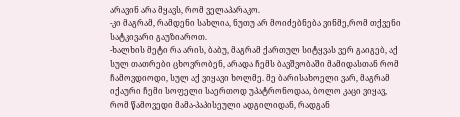არავინ არა მყავს, რომ ველაპარაკო.
-კი მაგრამ, რამდენი სახლია, ნუთუ არ მოიძებნება ვინმე,რომ თქვენი სატკივარი გაუზიაროთ.
-ხალხის მეტი რა არის, ბაბუ, მაგრამ ქართულ სიტყვას ვერ გაიგებ, აქ სულ თათრები ცხოვრობენ, არადა ჩემს ბავშვობაში მამიდასთან რომ ჩამოვდიოდი, სულ აქ ვიყავი ხოლმე. მე ბარისახოელი ვარ, მაგრამ იქაური ჩემი სოფელი საერთოდ უპატრონოდაა, ბოლო კაცი ვიყავ, რომ წამოვედი მამა-პაპისეული ადგილიდან, რადგან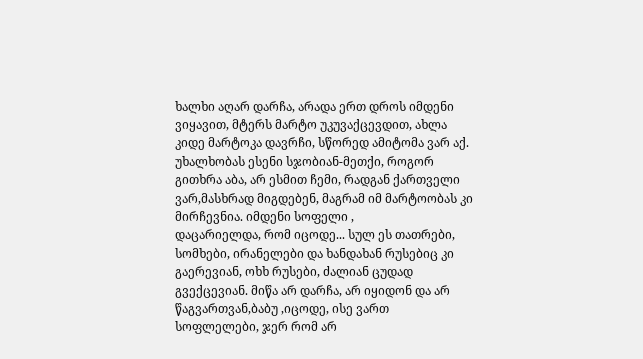ხალხი აღარ დარჩა, არადა ერთ დროს იმდენი ვიყავით, მტერს მარტო უკუვაქცევდით, ახლა კიდე მარტოკა დავრჩი, სწორედ ამიტომა ვარ აქ. უხალხობას ესენი სჯობიან-მეთქი, როგორ გითხრა აბა, არ ესმით ჩემი, რადგან ქართველი ვარ,მასხრად მიგდებენ, მაგრამ იმ მარტოობას კი მირჩევნია. იმდენი სოფელი ,
დაცარიელდა, რომ იცოდე... სულ ეს თათრები, სომხები, ირანელები და ხანდახან რუსებიც კი გაერევიან, ოხხ რუსები, ძალიან ცუდად გვექცევიან. მიწა არ დარჩა, არ იყიდონ და არ წაგვართვან,ბაბუ ,იცოდე, ისე ვართ სოფლელები, ჯერ რომ არ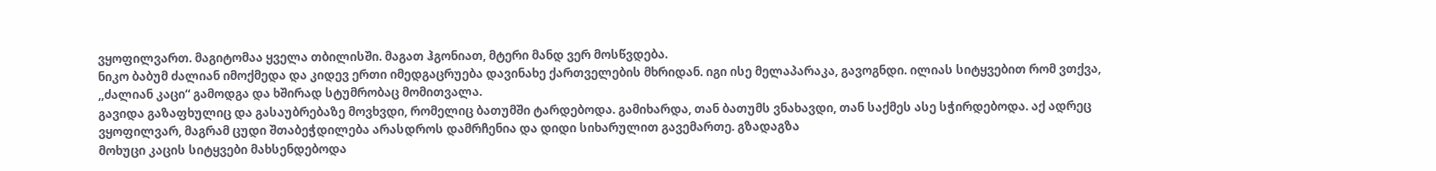ვყოფილვართ. მაგიტომაა ყველა თბილისში. მაგათ ჰგონიათ, მტერი მანდ ვერ მოსწვდება.
ნიკო ბაბუმ ძალიან იმოქმედა და კიდევ ერთი იმედგაცრუება დავინახე ქართველების მხრიდან. იგი ისე მელაპარაკა, გავოგნდი. ილიას სიტყვებით რომ ვთქვა, ,,ძალიან კაცი“ გამოდგა და ხშირად სტუმრობაც მომითვალა.
გავიდა გაზაფხულიც და გასაუბრებაზე მოვხვდი, რომელიც ბათუმში ტარდებოდა. გამიხარდა, თან ბათუმს ვნახავდი, თან საქმეს ასე სჭირდებოდა. აქ ადრეც ვყოფილვარ, მაგრამ ცუდი შთაბეჭდილება არასდროს დამრჩენია და დიდი სიხარულით გავემართე. გზადაგზა
მოხუცი კაცის სიტყვები მახსენდებოდა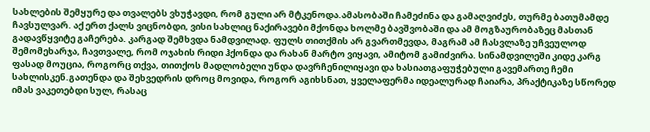სახლების შემყურე და თვალებს ვხუჭავდი, რომ გული არ მტკენოდა.ამასობაში ჩამეძინა და გამაღვიძეს, თურმე ბათუმამდე ჩავსულვარ. აქ ერთ ქალს ვიცნობდი, ვისი სახლიც ნაქირავები მქონდა ხოლმე ბავშვობაში და ამ მოგზაურობაზეც მასთან გადავწყვიტე გაჩერება. კარგად შემხვდა ნამდვილად. ფულს თითქმის არ გვართმევდა, მაგრამ ამ ჩასვლაზე უჩვეულოდ შემომეხარჯა, ჩავთვალე, რომ ოჯახის რიდი ჰქონდა და რახან მარტო ვიყავი, ამიტომ გამიძვირა. სინამდვილეში კიდე კარგ ფასად მოუცია, როგორც თქვა, თითქოს მადლობელი უნდა დავრჩენილიყავი და ხასიათგაფუჭებული გავემართე ჩემი სახლისკენ.გათენდა და შეხვედრის დროც მოვიდა, როგორ აგიხსნათ, ყველაფერმა იდეალურად ჩაიარა, პრაქტიკაზე სწორედ იმას ვაკეთებდი სულ, რასაც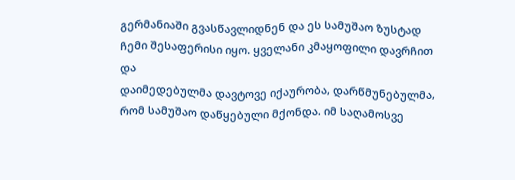გერმანიაში გვასწავლიდნენ და ეს სამუშაო ზუსტად ჩემი შესაფერისი იყო. ყველანი კმაყოფილი დავრჩით და
დაიმედებულმა დავტოვე იქაურობა, დარწმუნებულმა, რომ სამუშაო დაწყებული მქონდა. იმ საღამოსვე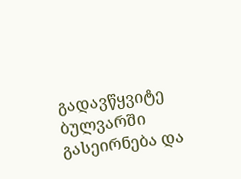გადავწყვიტე ბულვარში გასეირნება და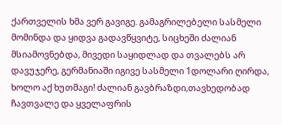ქართველის ხმა ვერ გავიგე. გამაგრილებელი სასმელი მომინდა და ყიდვა გადავწყვიტე, სიცხეში ძალიან მსიამოვნებდა, მივედი საყიდლად და თვალებს არ დავუჯერე, გერმანიაში იგივე სასმელი 1დოლარი ღირდა, ხოლო აქ ხუთმაგი! ძალიან გავბრაზდი,თავხედობად ჩავთვალე და ყველაფრის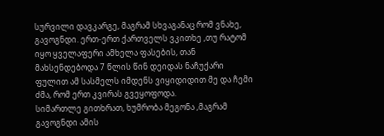სურვილი დავკარგე, მაგრამ სხვაგანაც რომ ვნახე, გავოგნდი. ერთ-ერთ ქართველს ვკითხე ,თუ რატომ იყო ყველაფერი ამხელა ფასების, თან მახსენდებოდა 7 წლის წინ დეიდას ნაჩუქარი ფულით ამ სასმელს იმდენს ვიყიდიდით მე და ჩემი ძმა, რომ ერთ კვირას გვეყოფოდა.
სიმართლე გითხრათ, ხუმრობა მეგონა ,მაგრამ გავოგნდი ამის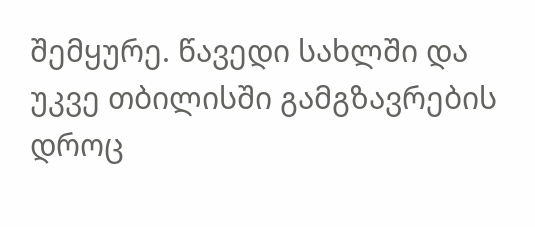შემყურე. წავედი სახლში და უკვე თბილისში გამგზავრების დროც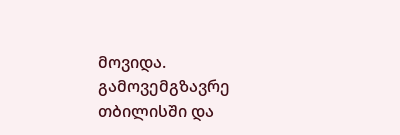მოვიდა. გამოვემგზავრე თბილისში და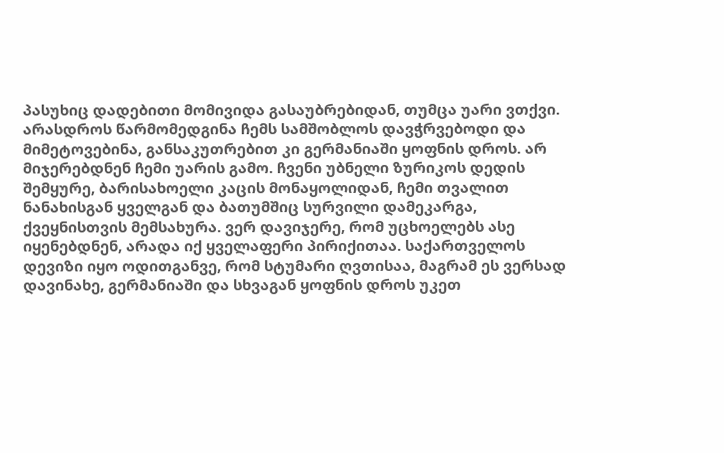პასუხიც დადებითი მომივიდა გასაუბრებიდან, თუმცა უარი ვთქვი. არასდროს წარმომედგინა ჩემს სამშობლოს დავჭრვებოდი და მიმეტოვებინა, განსაკუთრებით კი გერმანიაში ყოფნის დროს. არ მიჯერებდნენ ჩემი უარის გამო. ჩვენი უბნელი ზურიკოს დედის შემყურე, ბარისახოელი კაცის მონაყოლიდან, ჩემი თვალით
ნანახისგან ყველგან და ბათუმშიც სურვილი დამეკარგა, ქვეყნისთვის მემსახურა. ვერ დავიჯერე, რომ უცხოელებს ასე იყენებდნენ, არადა იქ ყველაფერი პირიქითაა. საქართველოს დევიზი იყო ოდითგანვე, რომ სტუმარი ღვთისაა, მაგრამ ეს ვერსად დავინახე, გერმანიაში და სხვაგან ყოფნის დროს უკეთ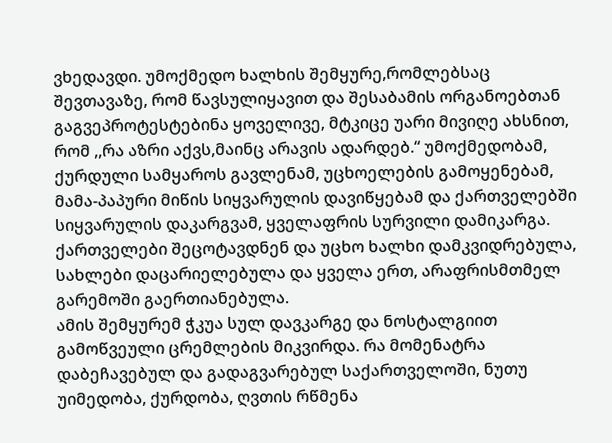ვხედავდი. უმოქმედო ხალხის შემყურე,რომლებსაც შევთავაზე, რომ წავსულიყავით და შესაბამის ორგანოებთან გაგვეპროტესტებინა ყოველივე, მტკიცე უარი მივიღე ახსნით, რომ ,,რა აზრი აქვს,მაინც არავის ადარდებ.“ უმოქმედობამ, ქურდული სამყაროს გავლენამ, უცხოელების გამოყენებამ, მამა-პაპური მიწის სიყვარულის დავიწყებამ და ქართველებში სიყვარულის დაკარგვამ, ყველაფრის სურვილი დამიკარგა. ქართველები შეცოტავდნენ და უცხო ხალხი დამკვიდრებულა, სახლები დაცარიელებულა და ყველა ერთ, არაფრისმთმელ გარემოში გაერთიანებულა.
ამის შემყურემ ჭკუა სულ დავკარგე და ნოსტალგიით გამოწვეული ცრემლების მიკვირდა. რა მომენატრა დაბეჩავებულ და გადაგვარებულ საქართველოში, ნუთუ უიმედობა, ქურდობა, ღვთის რწმენა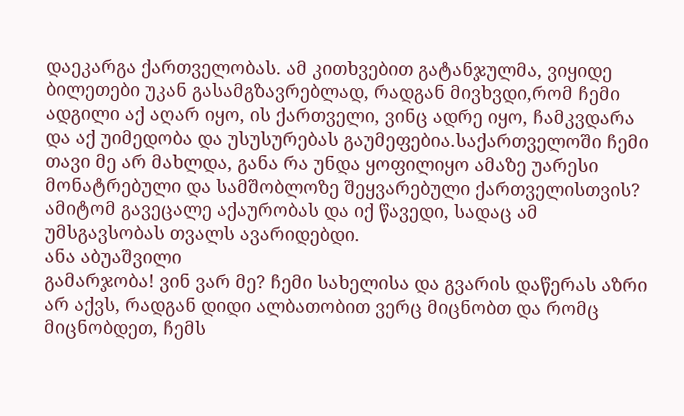დაეკარგა ქართველობას. ამ კითხვებით გატანჯულმა, ვიყიდე ბილეთები უკან გასამგზავრებლად, რადგან მივხვდი,რომ ჩემი ადგილი აქ აღარ იყო, ის ქართველი, ვინც ადრე იყო, ჩამკვდარა და აქ უიმედობა და უსუსურებას გაუმეფებია.საქართველოში ჩემი თავი მე არ მახლდა, განა რა უნდა ყოფილიყო ამაზე უარესი მონატრებული და სამშობლოზე შეყვარებული ქართველისთვის? ამიტომ გავეცალე აქაურობას და იქ წავედი, სადაც ამ უმსგავსობას თვალს ავარიდებდი.
ანა აბუაშვილი
გამარჯობა! ვინ ვარ მე? ჩემი სახელისა და გვარის დაწერას აზრი არ აქვს, რადგან დიდი ალბათობით ვერც მიცნობთ და რომც მიცნობდეთ, ჩემს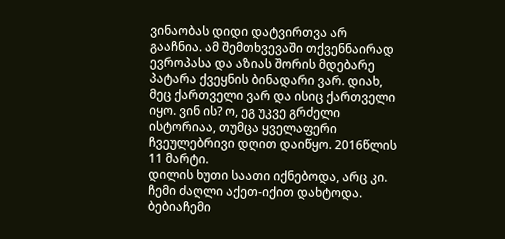ვინაობას დიდი დატვირთვა არ გააჩნია. ამ შემთხვევაში თქვენნაირად ევროპასა და აზიას შორის მდებარე პატარა ქვეყნის ბინადარი ვარ. დიახ, მეც ქართველი ვარ და ისიც ქართველი იყო. ვინ ის? ო, ეგ უკვე გრძელი ისტორიაა, თუმცა ყველაფერი ჩვეულებრივი დღით დაიწყო. 2016წლის 11 მარტი.
დილის ხუთი საათი იქნებოდა, არც კი. ჩემი ძაღლი აქეთ-იქით დახტოდა. ბებიაჩემი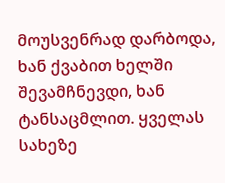მოუსვენრად დარბოდა, ხან ქვაბით ხელში შევამჩნევდი, ხან ტანსაცმლით. ყველას სახეზე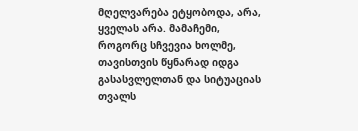მღელვარება ეტყობოდა, არა, ყველას არა. მამაჩემი, როგორც სჩვევია ხოლმე, თავისთვის წყნარად იდგა გასასვლელთან და სიტუაციას თვალს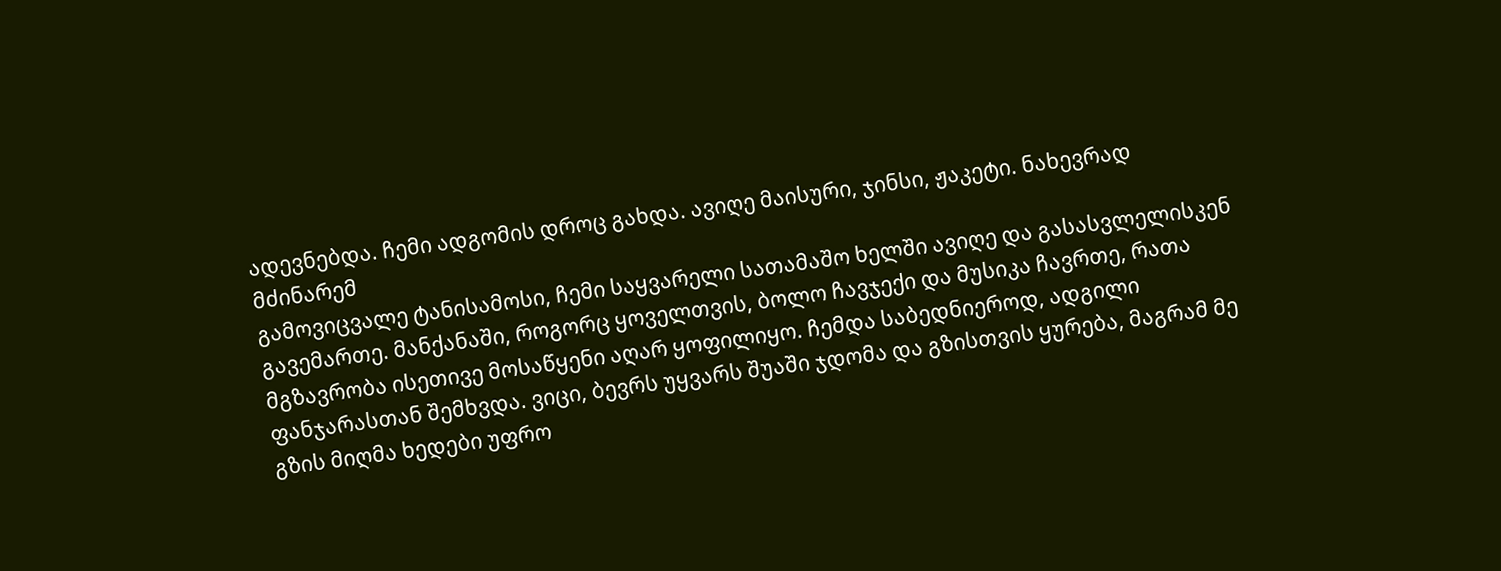ადევნებდა. ჩემი ადგომის დროც გახდა. ავიღე მაისური, ჯინსი, ჟაკეტი. ნახევრად მძინარემ
გამოვიცვალე ტანისამოსი, ჩემი საყვარელი სათამაშო ხელში ავიღე და გასასვლელისკენ გავემართე. მანქანაში, როგორც ყოველთვის, ბოლო ჩავჯექი და მუსიკა ჩავრთე, რათა მგზავრობა ისეთივე მოსაწყენი აღარ ყოფილიყო. ჩემდა საბედნიეროდ, ადგილი ფანჯარასთან შემხვდა. ვიცი, ბევრს უყვარს შუაში ჯდომა და გზისთვის ყურება, მაგრამ მე გზის მიღმა ხედები უფრო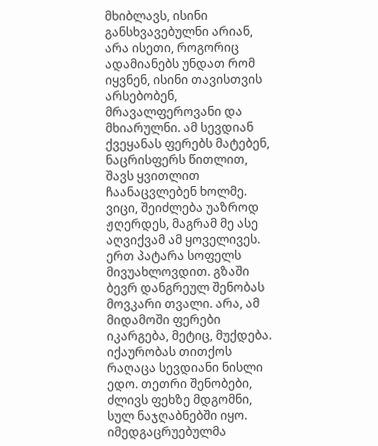მხიბლავს, ისინი განსხვავებულნი არიან, არა ისეთი, როგორიც ადამიანებს უნდათ რომ იყვნენ, ისინი თავისთვის არსებობენ, მრავალფეროვანი და მხიარულნი. ამ სევდიან ქვეყანას ფერებს მატებენ, ნაცრისფერს წითლით, შავს ყვითლით ჩაანაცვლებენ ხოლმე. ვიცი, შეიძლება უაზროდ ჟღერდეს, მაგრამ მე ასე აღვიქვამ ამ ყოველივეს.
ერთ პატარა სოფელს მივუახლოვდით. გზაში ბევრ დანგრეულ შენობას მოვკარი თვალი. არა, ამ მიდამოში ფერები იკარგება, მეტიც, მუქდება. იქაურობას თითქოს რაღაცა სევდიანი ნისლი ედო. თეთრი შენობები, ძლივს ფეხზე მდგომნი, სულ ნაჯღაბნებში იყო.
იმედგაცრუებულმა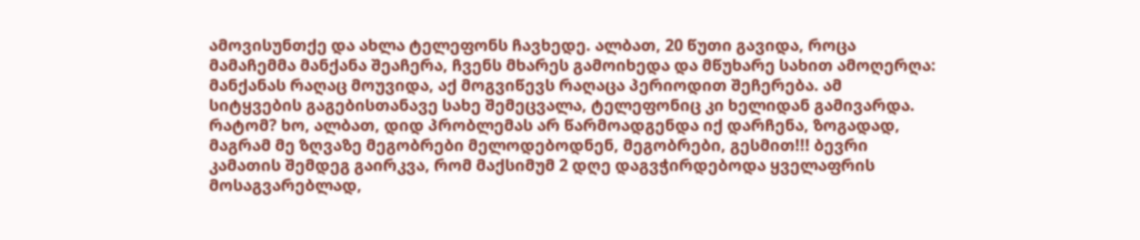ამოვისუნთქე და ახლა ტელეფონს ჩავხედე. ალბათ, 20 წუთი გავიდა, როცა მამაჩემმა მანქანა შეაჩერა, ჩვენს მხარეს გამოიხედა და მწუხარე სახით ამოღერღა: მანქანას რაღაც მოუვიდა, აქ მოგვიწევს რაღაცა პერიოდით შეჩერება. ამ სიტყვების გაგებისთანავე სახე შემეცვალა, ტელეფონიც კი ხელიდან გამივარდა. რატომ? ხო, ალბათ, დიდ პრობლემას არ წარმოადგენდა იქ დარჩენა, ზოგადად, მაგრამ მე ზღვაზე მეგობრები მელოდებოდნენ, მეგობრები, გესმით!!! ბევრი კამათის შემდეგ გაირკვა, რომ მაქსიმუმ 2 დღე დაგვჭირდებოდა ყველაფრის მოსაგვარებლად,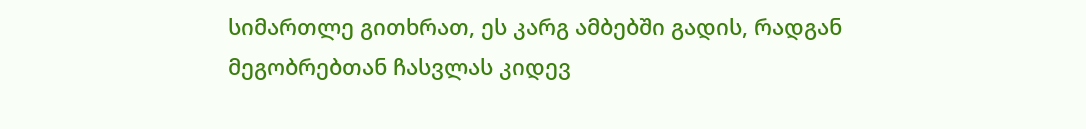სიმართლე გითხრათ, ეს კარგ ამბებში გადის, რადგან მეგობრებთან ჩასვლას კიდევ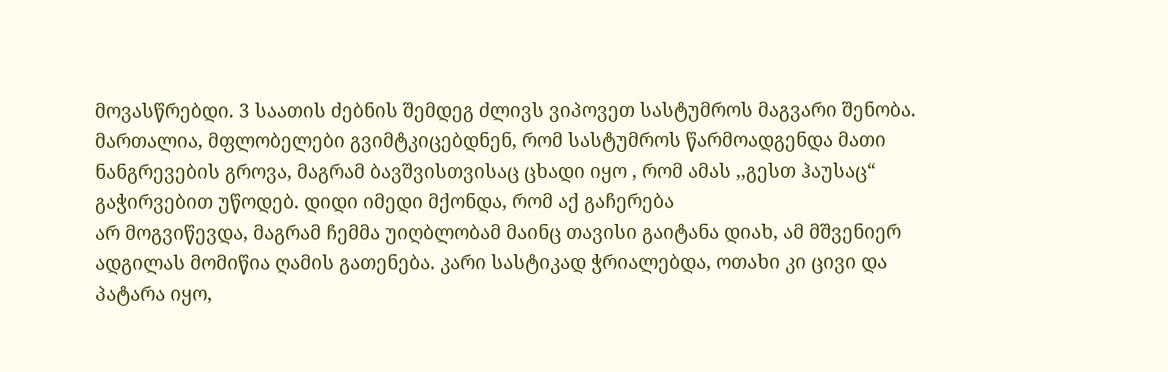მოვასწრებდი. 3 საათის ძებნის შემდეგ ძლივს ვიპოვეთ სასტუმროს მაგვარი შენობა. მართალია, მფლობელები გვიმტკიცებდნენ, რომ სასტუმროს წარმოადგენდა მათი ნანგრევების გროვა, მაგრამ ბავშვისთვისაც ცხადი იყო , რომ ამას ,,გესთ ჰაუსაც“ გაჭირვებით უწოდებ. დიდი იმედი მქონდა, რომ აქ გაჩერება
არ მოგვიწევდა, მაგრამ ჩემმა უიღბლობამ მაინც თავისი გაიტანა დიახ, ამ მშვენიერ ადგილას მომიწია ღამის გათენება. კარი სასტიკად ჭრიალებდა, ოთახი კი ცივი და პატარა იყო,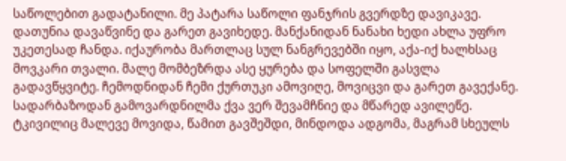საწოლებით გადატანილი. მე პატარა საწოლი ფანჯრის გვერდზე დავიკავე. დათუნია დავაწვინე და გარეთ გავიხედე. მანქანიდან ნანახი ხედი ახლა უფრო უკეთესად ჩანდა. იქაურობა მართლაც სულ ნანგრევებში იყო, აქა-იქ ხალხსაც მოვკარი თვალი. მალე მომბეზრდა ასე ყურება და სოფელში გასვლა გადავწყვიტე. ჩემოდნიდან ჩემი ქურთუკი ამოვიღე, მოვიცვი და გარეთ გავექანე. სადარბაზოდან გამოვარდნილმა ქვა ვერ შევამჩნიე და მწარედ ავილეწე. ტკივილიც მალევე მოვიდა, წამით გავშეშდი, მინდოდა ადგომა, მაგრამ სხეულს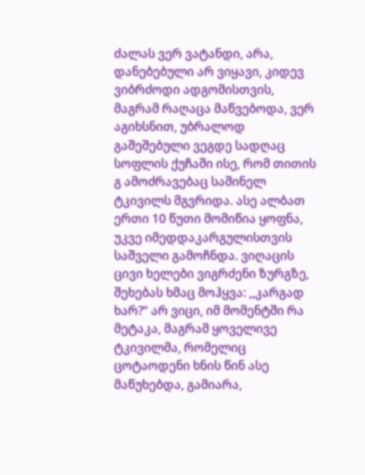ძალას ვერ ვატანდი, არა, დანებებული არ ვიყავი, კიდევ ვიბრძოდი ადგომისთვის, მაგრამ რაღაცა მაწვებოდა, ვერ აგიხსნით, უბრალოდ გაშეშებული ვეგდე სადღაც სოფლის ქუჩაში ისე, რომ თითის გ ამოძრავებაც საშინელ ტკივილს მგვრიდა. ასე ალბათ
ერთი 10 წუთი მომიწია ყოფნა, უკვე იმედდაკარგულისთვის საშველი გამოჩნდა. ვიღაცის ცივი ხელები ვიგრძენი ზურგზე, შეხებას ხმაც მოჰყვა: ,,კარგად ხარ?“ არ ვიცი, იმ მომენტში რა მეტაკა, მაგრამ ყოველივე ტკივილმა, რომელიც ცოტაოდენი ხნის წინ ასე მაწუხებდა, გამიარა,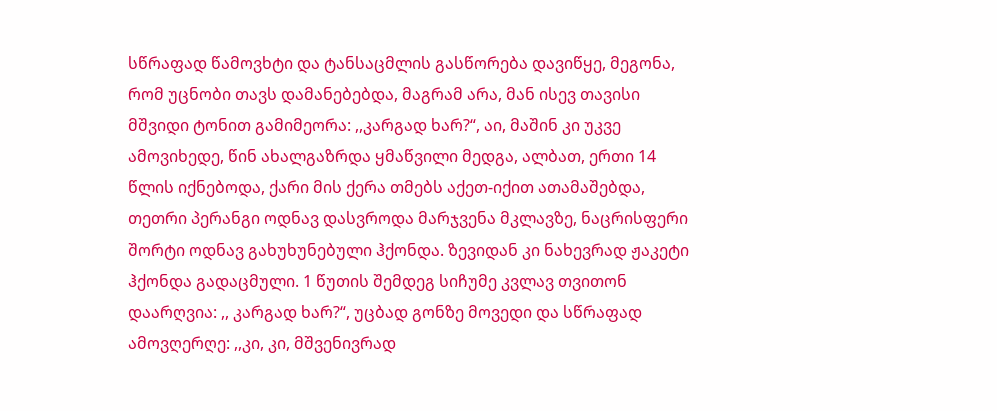სწრაფად წამოვხტი და ტანსაცმლის გასწორება დავიწყე, მეგონა, რომ უცნობი თავს დამანებებდა, მაგრამ არა, მან ისევ თავისი მშვიდი ტონით გამიმეორა: ,,კარგად ხარ?“, აი, მაშინ კი უკვე ამოვიხედე, წინ ახალგაზრდა ყმაწვილი მედგა, ალბათ, ერთი 14 წლის იქნებოდა, ქარი მის ქერა თმებს აქეთ-იქით ათამაშებდა, თეთრი პერანგი ოდნავ დასვროდა მარჯვენა მკლავზე, ნაცრისფერი შორტი ოდნავ გახუხუნებული ჰქონდა. ზევიდან კი ნახევრად ჟაკეტი ჰქონდა გადაცმული. 1 წუთის შემდეგ სიჩუმე კვლავ თვითონ დაარღვია: ,, კარგად ხარ?“, უცბად გონზე მოვედი და სწრაფად ამოვღერღე: ,,კი, კი, მშვენივრად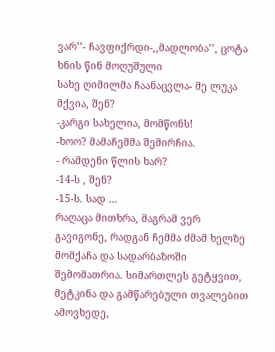ვარ’’- ჩავფიქრდი-,,მადლობა’’, ცოტა ხნის წინ მოღუშული
სახე ღიმილმა ჩაანაცვლა- მე ლუკა მქვია, შენ?
-კარგი სახელია, მომწონს!
-ხოო? მამაჩემმა შემირჩია.
- რამდენი წლის ხარ?
-14-ს , შენ?
-15-ს. სად ...
რაღაცა მითხრა, მაგრამ ვერ გავიგონე, რადგან ჩემმა ძმამ ხელზე მომქაჩა და სადარბაზოში შემომათრია. სიმართლეს გეტყვით, მეტკინა და გამწარებული თვალებით ამოვხედე,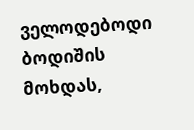ველოდებოდი ბოდიშის მოხდას,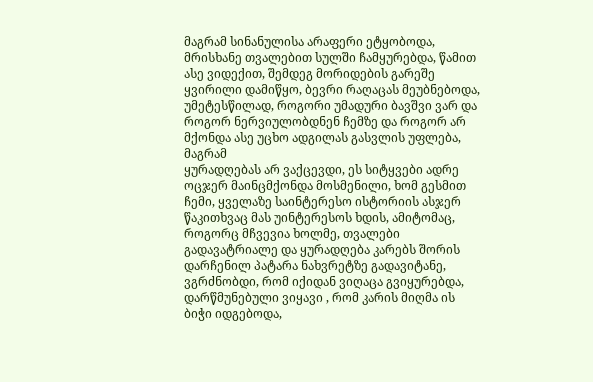მაგრამ სინანულისა არაფერი ეტყობოდა, მრისხანე თვალებით სულში ჩამყურებდა, წამით ასე ვიდექით, შემდეგ მორიდების გარეშე ყვირილი დამიწყო, ბევრი რაღაცას მეუბნებოდა, უმეტესწილად, როგორი უმადური ბავშვი ვარ და როგორ ნერვიულობდნენ ჩემზე და როგორ არ მქონდა ასე უცხო ადგილას გასვლის უფლება, მაგრამ
ყურადღებას არ ვაქცევდი, ეს სიტყვები ადრე ოცჯერ მაინცმქონდა მოსმენილი, ხომ გესმით ჩემი, ყველაზე საინტერესო ისტორიის ასჯერ წაკითხვაც მას უინტერესოს ხდის, ამიტომაც, როგორც მჩვევია ხოლმე, თვალები გადავატრიალე და ყურადღება კარებს შორის დარჩენილ პატარა ნახვრეტზე გადავიტანე, ვგრძნობდი, რომ იქიდან ვიღაცა გვიყურებდა, დარწმუნებული ვიყავი , რომ კარის მიღმა ის ბიჭი იდგებოდა,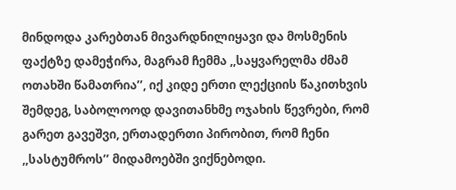მინდოდა კარებთან მივარდნილიყავი და მოსმენის ფაქტზე დამეჭირა, მაგრამ ჩემმა ,,საყვარელმა ძმამ ოთახში წამათრია’’, იქ კიდე ერთი ლექციის წაკითხვის შემდეგ, საბოლოოდ დავითანხმე ოჯახის წევრები, რომ გარეთ გავეშვი, ერთადერთი პირობით, რომ ჩენი ,,სასტუმროს’’ მიდამოებში ვიქნებოდი.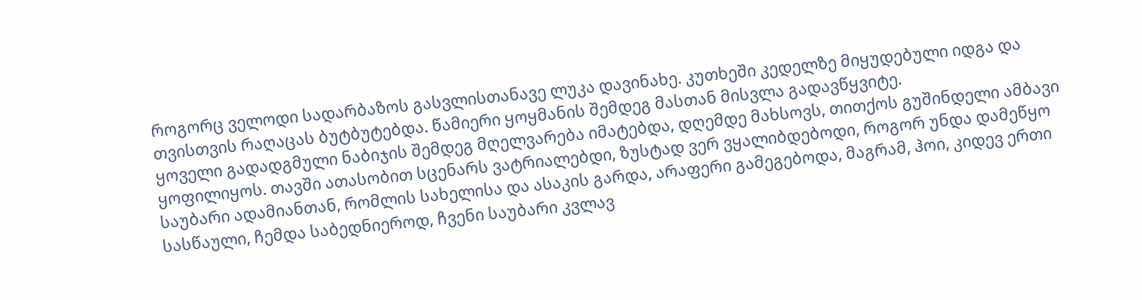როგორც ველოდი სადარბაზოს გასვლისთანავე ლუკა დავინახე. კუთხეში კედელზე მიყუდებული იდგა და თვისთვის რაღაცას ბუტბუტებდა. წამიერი ყოყმანის შემდეგ მასთან მისვლა გადავწყვიტე.
ყოველი გადადგმული ნაბიჯის შემდეგ მღელვარება იმატებდა, დღემდე მახსოვს, თითქოს გუშინდელი ამბავი ყოფილიყოს. თავში ათასობით სცენარს ვატრიალებდი, ზუსტად ვერ ვყალიბდებოდი, როგორ უნდა დამეწყო საუბარი ადამიანთან, რომლის სახელისა და ასაკის გარდა, არაფერი გამეგებოდა, მაგრამ, ჰოი, კიდევ ერთი სასწაული, ჩემდა საბედნიეროდ, ჩვენი საუბარი კვლავ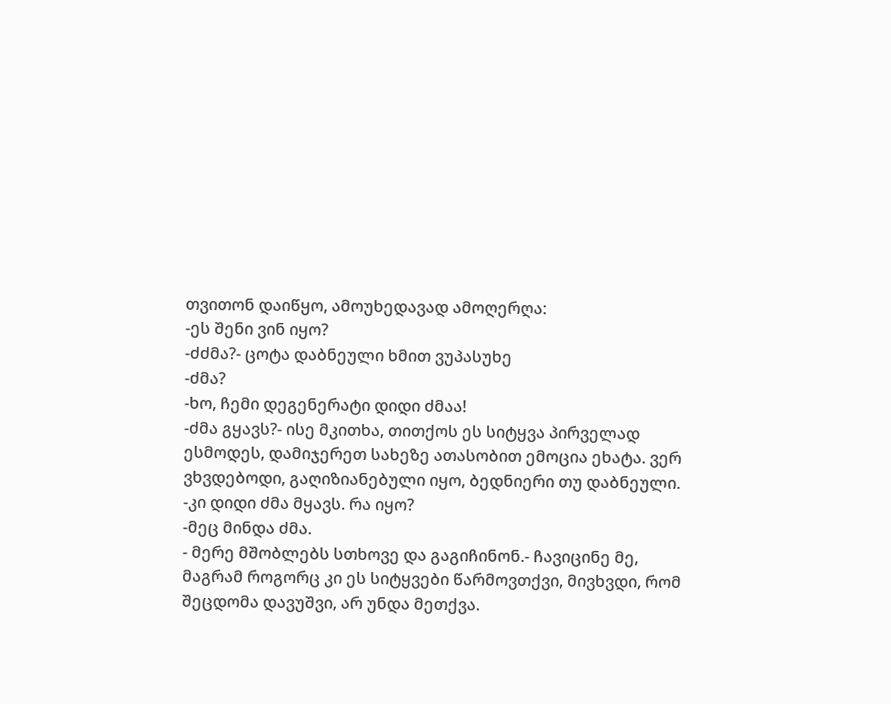თვითონ დაიწყო, ამოუხედავად ამოღერღა:
-ეს შენი ვინ იყო?
-ძძმა?- ცოტა დაბნეული ხმით ვუპასუხე
-ძმა?
-ხო, ჩემი დეგენერატი დიდი ძმაა!
-ძმა გყავს?- ისე მკითხა, თითქოს ეს სიტყვა პირველად ესმოდეს, დამიჯერეთ სახეზე ათასობით ემოცია ეხატა. ვერ ვხვდებოდი, გაღიზიანებული იყო, ბედნიერი თუ დაბნეული.
-კი დიდი ძმა მყავს. რა იყო?
-მეც მინდა ძმა.
- მერე მშობლებს სთხოვე და გაგიჩინონ.- ჩავიცინე მე,
მაგრამ როგორც კი ეს სიტყვები წარმოვთქვი, მივხვდი, რომ შეცდომა დავუშვი, არ უნდა მეთქვა.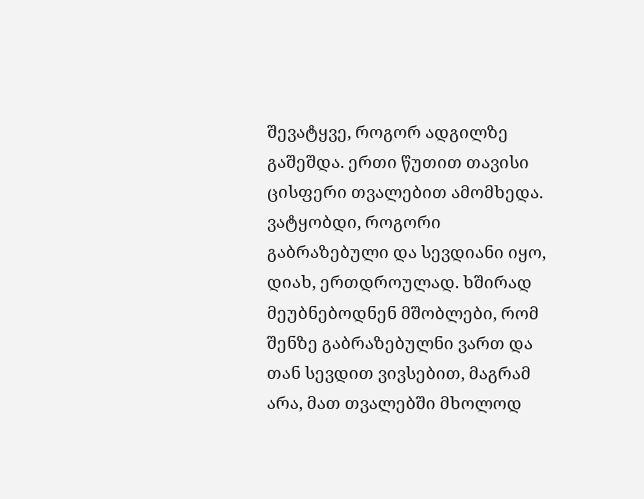შევატყვე, როგორ ადგილზე გაშეშდა. ერთი წუთით თავისი ცისფერი თვალებით ამომხედა. ვატყობდი, როგორი გაბრაზებული და სევდიანი იყო, დიახ, ერთდროულად. ხშირად მეუბნებოდნენ მშობლები, რომ შენზე გაბრაზებულნი ვართ და თან სევდით ვივსებით, მაგრამ არა, მათ თვალებში მხოლოდ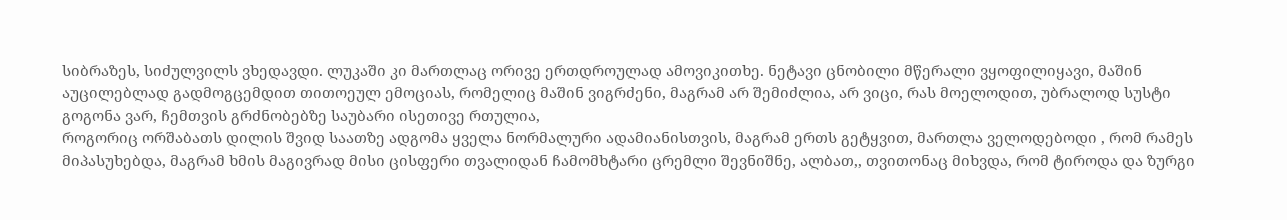სიბრაზეს, სიძულვილს ვხედავდი. ლუკაში კი მართლაც ორივე ერთდროულად ამოვიკითხე. ნეტავი ცნობილი მწერალი ვყოფილიყავი, მაშინ აუცილებლად გადმოგცემდით თითოეულ ემოციას, რომელიც მაშინ ვიგრძენი, მაგრამ არ შემიძლია, არ ვიცი, რას მოელოდით, უბრალოდ სუსტი გოგონა ვარ, ჩემთვის გრძნობებზე საუბარი ისეთივე რთულია,
როგორიც ორშაბათს დილის შვიდ საათზე ადგომა ყველა ნორმალური ადამიანისთვის, მაგრამ ერთს გეტყვით, მართლა ველოდებოდი , რომ რამეს მიპასუხებდა, მაგრამ ხმის მაგივრად მისი ცისფერი თვალიდან ჩამომხტარი ცრემლი შევნიშნე, ალბათ,, თვითონაც მიხვდა, რომ ტიროდა და ზურგი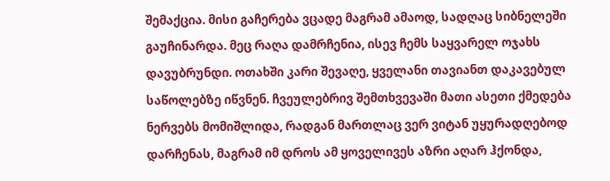შემაქცია. მისი გაჩერება ვცადე მაგრამ ამაოდ, სადღაც სიბნელეში გაუჩინარდა. მეც რაღა დამრჩენია, ისევ ჩემს საყვარელ ოჯახს დავუბრუნდი. ოთახში კარი შევაღე, ყველანი თავიანთ დაკავებულ საწოლებზე იწვნენ. ჩვეულებრივ შემთხვევაში მათი ასეთი ქმედება ნერვებს მომიშლიდა, რადგან მართლაც ვერ ვიტან უყურადღებოდ დარჩენას, მაგრამ იმ დროს ამ ყოველივეს აზრი აღარ ჰქონდა,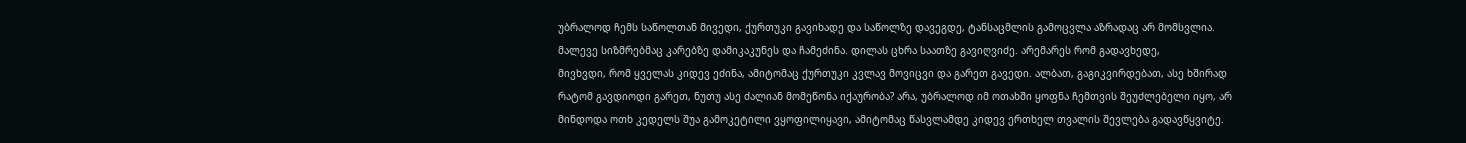უბრალოდ ჩემს საწოლთან მივედი, ქურთუკი გავიხადე და საწოლზე დავეგდე, ტანსაცმლის გამოცვლა აზრადაც არ მომსვლია. მალევე სიზმრებმაც კარებზე დამიკაკუნეს და ჩამეძინა. დილას ცხრა საათზე გავიღვიძე. არემარეს რომ გადავხედე,
მივხვდი, რომ ყველას კიდევ ეძინა, ამიტომაც ქურთუკი კვლავ მოვიცვი და გარეთ გავედი. ალბათ, გაგიკვირდებათ, ასე ხშირად რატომ გავდიოდი გარეთ, ნუთუ ასე ძალიან მომეწონა იქაურობა? არა, უბრალოდ იმ ოთახში ყოფნა ჩემთვის შეუძლებელი იყო, არ მინდოდა ოთხ კედელს შუა გამოკეტილი ვყოფილიყავი, ამიტომაც წასვლამდე კიდევ ერთხელ თვალის შევლება გადავწყვიტე.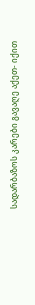სადარბაზოს კარები გავაღე აქეთ- იქით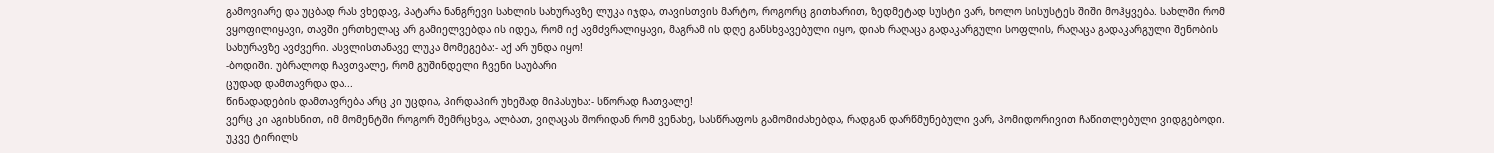გამოვიარე და უცბად რას ვხედავ, პატარა ნანგრევი სახლის სახურავზე ლუკა იჯდა, თავისთვის მარტო, როგორც გითხარით, ზედმეტად სუსტი ვარ, ხოლო სისუსტეს შიში მოჰყვება. სახლში რომ ვყოფილიყავი, თავში ერთხელაც არ გამიელვებდა ის იდეა, რომ იქ ავმძვრალიყავი, მაგრამ ის დღე განსხვავებული იყო, დიახ რაღაცა გადაკარგული სოფლის, რაღაცა გადაკარგული შენობის სახურავზე ავძვერი. ასვლისთანავე ლუკა მომეგება:- აქ არ უნდა იყო!
-ბოდიში. უბრალოდ ჩავთვალე, რომ გუშინდელი ჩვენი საუბარი
ცუდად დამთავრდა და...
წინადადების დამთავრება არც კი უცდია, პირდაპირ უხეშად მიპასუხა:- სწორად ჩათვალე!
ვერც კი აგიხსნით, იმ მომენტში როგორ შემრცხვა, ალბათ, ვიღაცას შორიდან რომ ვენახე, სასწრაფოს გამომიძახებდა, რადგან დარწმუნებული ვარ, პომიდორივით ჩაწითლებული ვიდგებოდი. უკვე ტირილს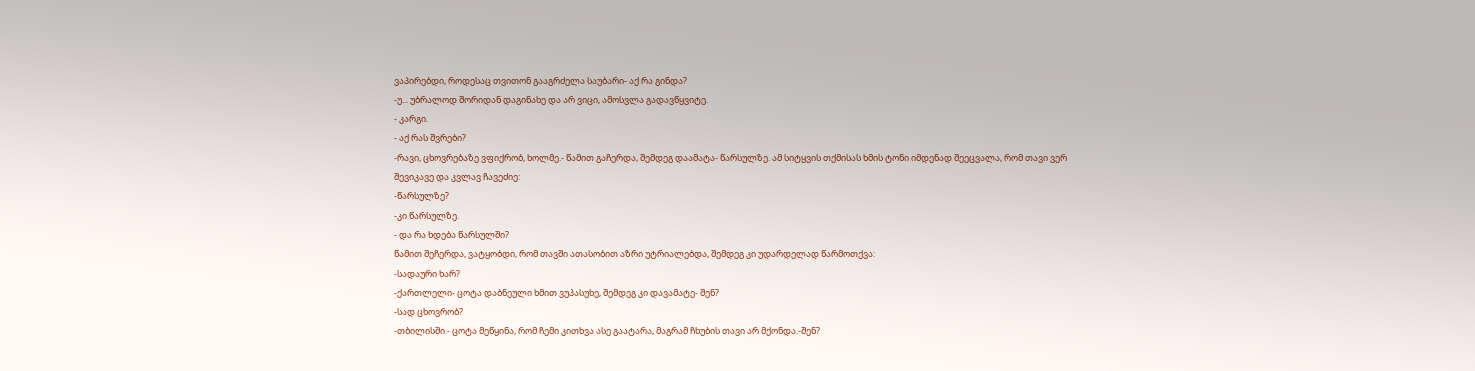ვაპირებდი, როდესაც თვითონ გააგრძელა საუბარი- აქ რა გინდა?
-უ... უბრალოდ შორიდან დაგინახე და არ ვიცი, ამოსვლა გადავწყვიტე.
- კარგი.
- აქ რას შვრები?
-რავი, ცხოვრებაზე ვფიქრობ, ხოლმე.- წამით გაჩერდა, შემდეგ დაამატა- წარსულზე. ამ სიტყვის თქმისას ხმის ტონი იმდენად შეეცვალა, რომ თავი ვერ შევიკავე და კვლავ ჩავეძიე:
-წარსულზე?
-კი წარსულზე.
- და რა ხდება წარსულში?
წამით შეჩერდა, ვატყობდი, რომ თავში ათასობით აზრი უტრიალებდა, შემდეგ კი უდარდელად წარმოთქვა:
-სადაური ხარ?
-ქართლელი- ცოტა დაბნეული ხმით ვუპასუხე, შემდეგ კი დავამატე- შენ?
-სად ცხოვრობ?
-თბილისში.- ცოტა მეწყინა, რომ ჩემი კითხვა ასე გაატარა, მაგრამ ჩხუბის თავი არ მქონდა.-შენ?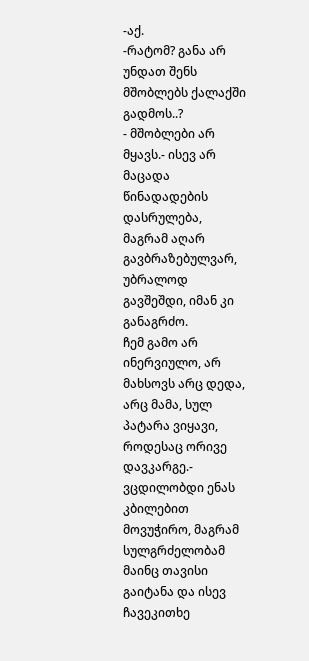-აქ.
-რატომ? განა არ უნდათ შენს მშობლებს ქალაქში გადმოს..?
- მშობლები არ მყავს.- ისევ არ მაცადა წინადადების დასრულება,
მაგრამ აღარ გავბრაზებულვარ, უბრალოდ გავშეშდი, იმან კი განაგრძო.
ჩემ გამო არ ინერვიულო, არ მახსოვს არც დედა, არც მამა, სულ პატარა ვიყავი, როდესაც ორივე დავკარგე.-
ვცდილობდი ენას კბილებით მოვუჭირო, მაგრამ სულგრძელობამ მაინც თავისი გაიტანა და ისევ ჩავეკითხე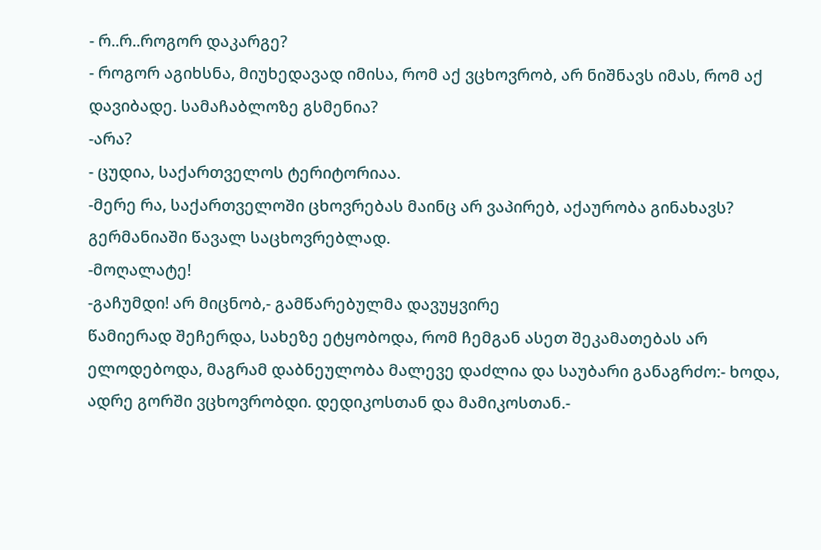- რ..რ..როგორ დაკარგე?
- როგორ აგიხსნა, მიუხედავად იმისა, რომ აქ ვცხოვრობ, არ ნიშნავს იმას, რომ აქ დავიბადე. სამაჩაბლოზე გსმენია?
-არა?
- ცუდია, საქართველოს ტერიტორიაა.
-მერე რა, საქართველოში ცხოვრებას მაინც არ ვაპირებ, აქაურობა გინახავს? გერმანიაში წავალ საცხოვრებლად.
-მოღალატე!
-გაჩუმდი! არ მიცნობ,- გამწარებულმა დავუყვირე
წამიერად შეჩერდა, სახეზე ეტყობოდა, რომ ჩემგან ასეთ შეკამათებას არ ელოდებოდა, მაგრამ დაბნეულობა მალევე დაძლია და საუბარი განაგრძო:- ხოდა, ადრე გორში ვცხოვრობდი. დედიკოსთან და მამიკოსთან.-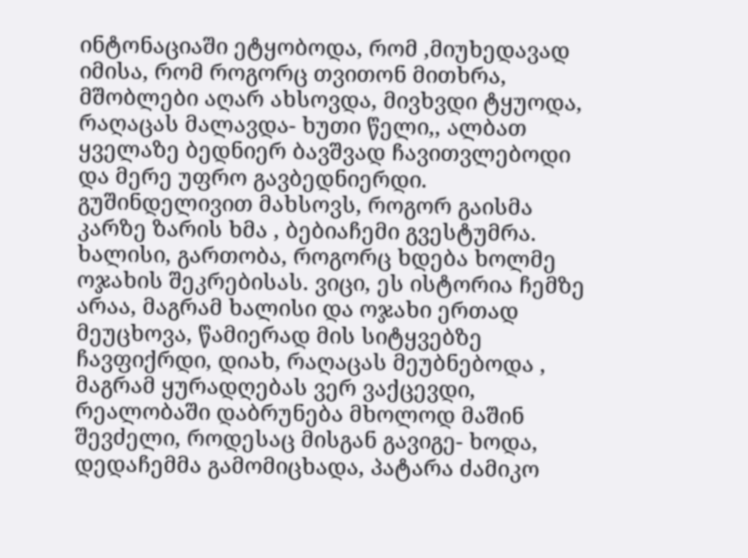ინტონაციაში ეტყობოდა, რომ ,მიუხედავად იმისა, რომ როგორც თვითონ მითხრა, მშობლები აღარ ახსოვდა, მივხვდი ტყუოდა, რაღაცას მალავდა- ხუთი წელი,, ალბათ ყველაზე ბედნიერ ბავშვად ჩავითვლებოდი და მერე უფრო გავბედნიერდი. გუშინდელივით მახსოვს, როგორ გაისმა კარზე ზარის ხმა , ბებიაჩემი გვესტუმრა. ხალისი, გართობა, როგორც ხდება ხოლმე ოჯახის შეკრებისას. ვიცი, ეს ისტორია ჩემზე არაა, მაგრამ ხალისი და ოჯახი ერთად მეუცხოვა, წამიერად მის სიტყვებზე ჩავფიქრდი, დიახ, რაღაცას მეუბნებოდა , მაგრამ ყურადღებას ვერ ვაქცევდი, რეალობაში დაბრუნება მხოლოდ მაშინ შევძელი, როდესაც მისგან გავიგე- ხოდა, დედაჩემმა გამომიცხადა, პატარა ძამიკო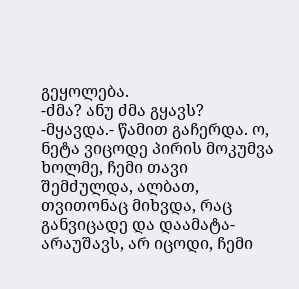გეყოლება.
-ძმა? ანუ ძმა გყავს?
-მყავდა.- წამით გაჩერდა. ო, ნეტა ვიცოდე პირის მოკუმვა ხოლმე, ჩემი თავი შემძულდა, ალბათ, თვითონაც მიხვდა, რაც განვიცადე და დაამატა- არაუშავს, არ იცოდი, ჩემი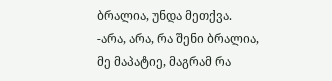ბრალია, უნდა მეთქვა.
-არა, არა, რა შენი ბრალია, მე მაპატიე, მაგრამ რა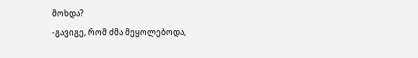მოხდა?
-გავიგე, რომ ძმა მეყოლებოდა,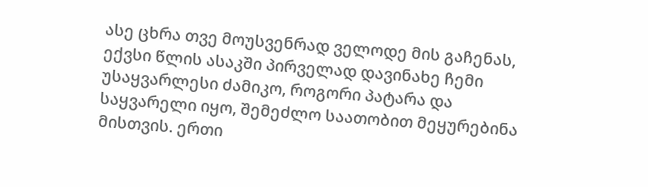ასე ცხრა თვე მოუსვენრად ველოდე მის გაჩენას, ექვსი წლის ასაკში პირველად დავინახე ჩემი უსაყვარლესი ძამიკო, როგორი პატარა და საყვარელი იყო, შემეძლო საათობით მეყურებინა მისთვის. ერთი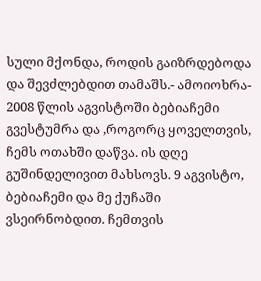სული მქონდა, როდის გაიზრდებოდა და შევძლებდით თამაშს.- ამოიოხრა- 2008 წლის აგვისტოში ბებიაჩემი გვესტუმრა და ,როგორც ყოველთვის, ჩემს ოთახში დაწვა. ის დღე გუშინდელივით მახსოვს. 9 აგვისტო, ბებიაჩემი და მე ქუჩაში ვსეირნობდით. ჩემთვის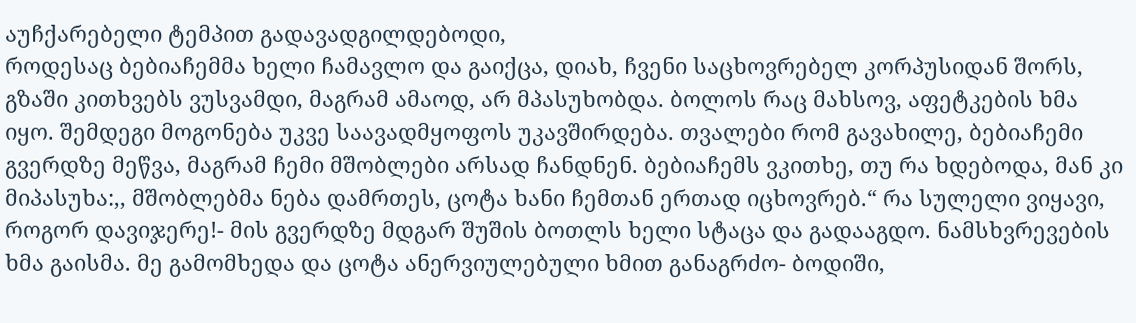აუჩქარებელი ტემპით გადავადგილდებოდი,
როდესაც ბებიაჩემმა ხელი ჩამავლო და გაიქცა, დიახ, ჩვენი საცხოვრებელ კორპუსიდან შორს, გზაში კითხვებს ვუსვამდი, მაგრამ ამაოდ, არ მპასუხობდა. ბოლოს რაც მახსოვ, აფეტკების ხმა იყო. შემდეგი მოგონება უკვე საავადმყოფოს უკავშირდება. თვალები რომ გავახილე, ბებიაჩემი გვერდზე მეწვა, მაგრამ ჩემი მშობლები არსად ჩანდნენ. ბებიაჩემს ვკითხე, თუ რა ხდებოდა, მან კი მიპასუხა:,, მშობლებმა ნება დამრთეს, ცოტა ხანი ჩემთან ერთად იცხოვრებ.“ რა სულელი ვიყავი, როგორ დავიჯერე!- მის გვერდზე მდგარ შუშის ბოთლს ხელი სტაცა და გადააგდო. ნამსხვრევების ხმა გაისმა. მე გამომხედა და ცოტა ანერვიულებული ხმით განაგრძო- ბოდიში,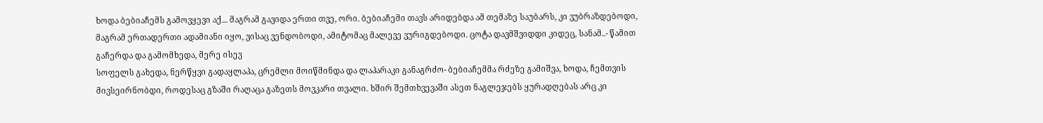ხოდა ბებიაჩემს გამოვყევი აქ... მაგრამ გავიდა ერთი თვე, ორი. ბებიაჩემი თავს არიდებდა ამ თემაზე საუბარს, კი ვუბრაზდებოდი, მაგრამ ერთადერთი ადამიანი იყო, ვისაც ვენდობოდი, ამიტომაც მალევე ვურიგდებოდი. ცოტა დავმშვიდდი კიდეც, სანამ..- წამით გაჩერდა და გამომხედა, მერე ისევ
სოფელს გახედა, ნერწყვი გადაყლაპა, ცრემლი მოიწმინდა და ლაპარაკი განაგრძო- ბებიაჩემმა რძეზე გამიშვა, ხოდა, ჩემთვის მივსეირნობდი, როდესაც გზაში რაღაცა გაზეთს მოვკარი თვალი. ხშირ შემთხვევაში ასეთ ნაგლეჯებს ყურადღებას არც კი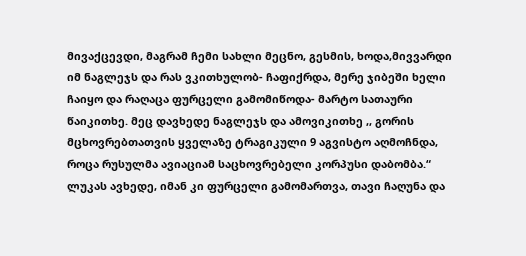მივაქცევდი, მაგრამ ჩემი სახლი მეცნო, გესმის, ხოდა,მივვარდი იმ ნაგლეჯს და რას ვკითხულობ- ჩაფიქრდა, მერე ჯიბეში ხელი ჩაიყო და რაღაცა ფურცელი გამომიწოდა- მარტო სათაური წაიკითხე. მეც დავხედე ნაგლეჯს და ამოვიკითხე ,, გორის მცხოვრებთათვის ყველაზე ტრაგიკული 9 აგვისტო აღმოჩნდა, როცა რუსულმა ავიაციამ საცხოვრებელი კორპუსი დაბომბა.“ ლუკას ავხედე, იმან კი ფურცელი გამომართვა, თავი ჩაღუნა და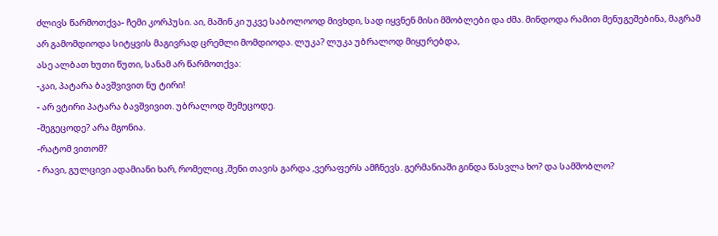ძლივს წარმოთქვა- ჩემი კორპუსი. აი, მაშინ კი უკვე საბოლოოდ მივხდი, სად იყვნენ მისი მშობლები და ძმა. მინდოდა რამით მენუგეშებინა, მაგრამ არ გამომდიოდა სიტყვის მაგივრად ცრემლი მომდიოდა. ლუკა? ლუკა უბრალოდ მიყურებდა,
ასე ალბათ ხუთი წუთი, სანამ არ წარმოთქვა:
-კაი, პატარა ბავშვივით ნუ ტირი!
- არ ვტირი პატარა ბავშვივით. უბრალოდ შემეცოდე.
-შეგეცოდე? არა მგონია.
-რატომ ვითომ?
- რავი, გულცივი ადამიანი ხარ, რომელიც ,შენი თავის გარდა ,ვერაფერს ამჩნევს. გერმანიაში გინდა წასვლა ხო? და სამშობლო?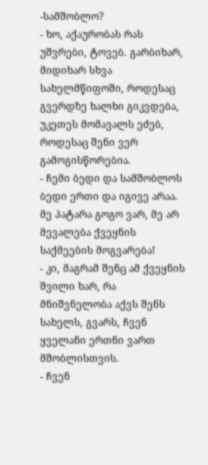-სამშობლო?
- ხო, აქაურობას რას უშვრები, ტოვებ. გარბიხარ, მიდიხარ სხვა სახელმწიფოში, როდესაც გვერდზე ხალხი გიკვდება, უკეთეს მომავალს ეძებ, როდესაც შენი ვერ გამოგისწორებია.
- ჩემი ბედი და სამშობლოს ბედი ერთი და იგივე არაა. მე პატარა გოგო ვარ, მე არ მევალება ქვეყნის საქმეების მოგვარება!
- კი, მაგრამ შენც ამ ქვეყნის შვილი ხარ, რა მნიშვნელობა აქვს შენს
სახელს, გვარს, ჩვენ ყველანი ერთნი ვართ მშობლისთვის.
- ჩვენ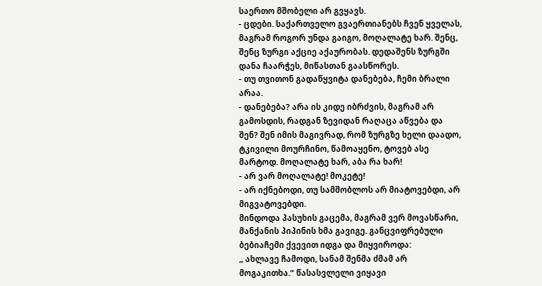საერთო მშობელი არ გვყავს.
- ცდები. საქართველო გვაერთიანებს ჩვენ ყველას, მაგრამ როგორ უნდა გაიგო, მოღალატე ხარ. შენც, შენც ზურგი აქციე აქაურობას. დედაშენს ზურგში დანა ჩაარჭეს, მიწასთან გაასწორეს.
- თუ თვითონ გადაწყვიტა დანებება, ჩემი ბრალი არაა.
- დანებება? არა ის კიდე იბრძვის, მაგრამ არ გამოსდის, რადგან ზევიდან რაღაცა აწვება და შენ? შენ იმის მაგივრად, რომ ზურგზე ხელი დაადო, ტკივილი მოურჩინო, წამოაყენო, ტოვებ ასე მარტოდ. მოღალატე ხარ, აბა რა ხარ!
- არ ვარ მოღალატე! მოკეტე!
- არ იქნებოდი, თუ სამშობლოს არ მიატოვებდი, არ მიგვატოვებდი.
მინდოდა პასუხის გაცემა, მაგრამ ვერ მოვასწარი, მანქანის პიპინის ხმა გავიგე. განცვიფრებული ბებიაჩემი ქვევით იდგა და მიყვიროდა:
,, ახლავე ჩამოდი, სანამ შენმა ძმამ არ მოგაკითხა.“ წასასვლელი ვიყავი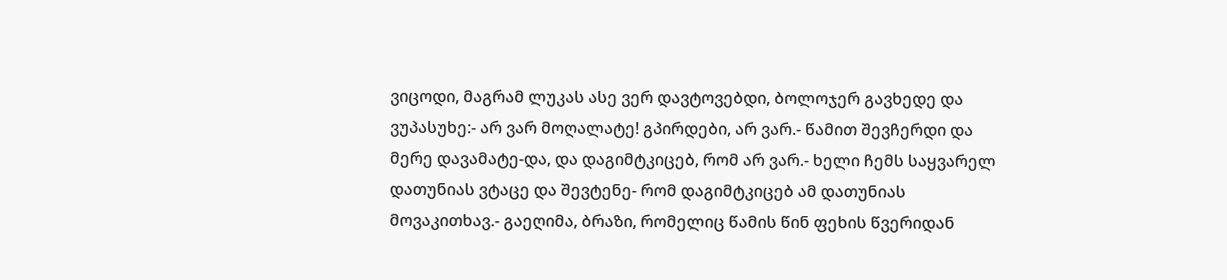ვიცოდი, მაგრამ ლუკას ასე ვერ დავტოვებდი, ბოლოჯერ გავხედე და ვუპასუხე:- არ ვარ მოღალატე! გპირდები, არ ვარ.- წამით შევჩერდი და მერე დავამატე-და, და დაგიმტკიცებ, რომ არ ვარ.- ხელი ჩემს საყვარელ დათუნიას ვტაცე და შევტენე- რომ დაგიმტკიცებ ამ დათუნიას მოვაკითხავ.- გაეღიმა, ბრაზი, რომელიც წამის წინ ფეხის წვერიდან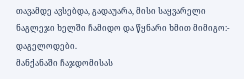თავამდე ავსებდა, გადაუარა, მისი საყვარელი ნაგლეჯი ხელში ჩამიდო და წყნარი ხმით მიმიგო:- დაგელოდები.
მანქანაში ჩაჯდომისას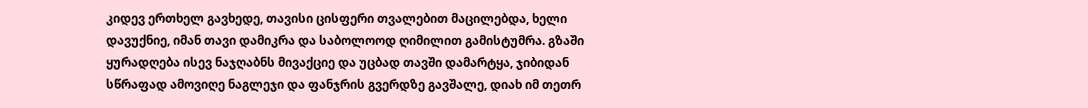კიდევ ერთხელ გავხედე, თავისი ცისფერი თვალებით მაცილებდა, ხელი დავუქნიე, იმან თავი დამიკრა და საბოლოოდ ღიმილით გამისტუმრა. გზაში ყურადღება ისევ ნაჯღაბნს მივაქციე და უცბად თავში დამარტყა, ჯიბიდან სწრაფად ამოვიღე ნაგლეჯი და ფანჯრის გვერდზე გავშალე, დიახ იმ თეთრ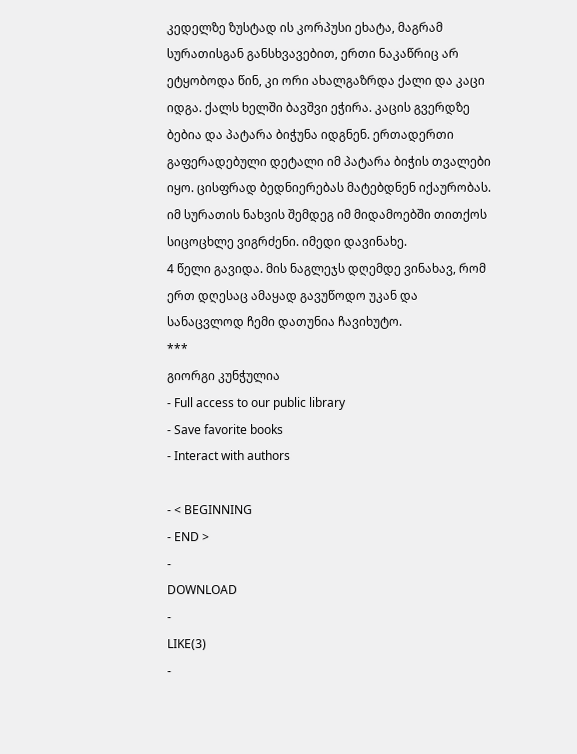კედელზე ზუსტად ის კორპუსი ეხატა, მაგრამ სურათისგან განსხვავებით, ერთი ნაკაწრიც არ
ეტყობოდა წინ, კი ორი ახალგაზრდა ქალი და კაცი იდგა. ქალს ხელში ბავშვი ეჭირა. კაცის გვერდზე ბებია და პატარა ბიჭუნა იდგნენ. ერთადერთი გაფერადებული დეტალი იმ პატარა ბიჭის თვალები იყო. ცისფრად ბედნიერებას მატებდნენ იქაურობას. იმ სურათის ნახვის შემდეგ იმ მიდამოებში თითქოს სიცოცხლე ვიგრძენი. იმედი დავინახე.
4 წელი გავიდა. მის ნაგლეჯს დღემდე ვინახავ, რომ ერთ დღესაც ამაყად გავუწოდო უკან და სანაცვლოდ ჩემი დათუნია ჩავიხუტო.
***
გიორგი კუნჭულია
- Full access to our public library
- Save favorite books
- Interact with authors

- < BEGINNING
- END >
-
DOWNLOAD
-
LIKE(3)
-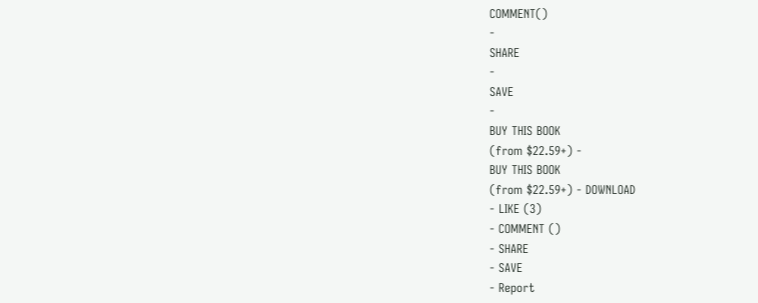COMMENT()
-
SHARE
-
SAVE
-
BUY THIS BOOK
(from $22.59+) -
BUY THIS BOOK
(from $22.59+) - DOWNLOAD
- LIKE (3)
- COMMENT ()
- SHARE
- SAVE
- Report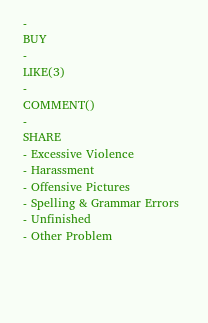-
BUY
-
LIKE(3)
-
COMMENT()
-
SHARE
- Excessive Violence
- Harassment
- Offensive Pictures
- Spelling & Grammar Errors
- Unfinished
- Other Problem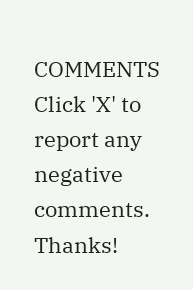COMMENTS
Click 'X' to report any negative comments. Thanks!